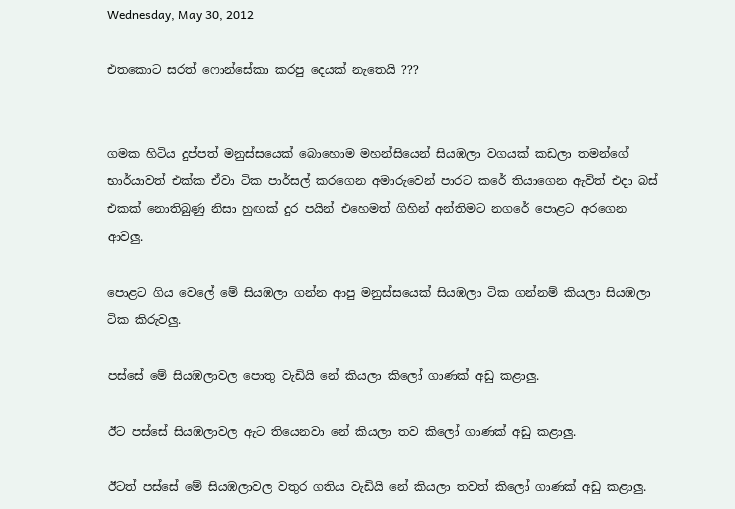Wednesday, May 30, 2012

එතකොට සරත් ෆොන්සේකා කරපු දෙයක් නැතෙයි ???


ගමක හිටිය දුප්පත් මනුස්සයෙක් බොහොම මහන්සියෙන් සියඹලා වගයක් කඩලා තමන්ගේ භාර්යාවත් එක්ක ඒවා ටික පාර්සල් කරගෙන අමාරුවෙන් පාරට කරේ තියාගෙන ඇවිත් එදා බස් එකක් නොතිබුණු නිසා හුඟක් දුර පයින් එහෙමත් ගිහින් අන්තිමට නගරේ පොළට අරගෙන ආවලු.

පොළට ගිය වෙලේ මේ සියඹලා ගන්න ආපු මනුස්සයෙක් සියඹලා ටික ගන්නම් කියලා සියඹලා ටික කිරුවලු.

පස්සේ මේ සියඹලාවල පොතු වැඩියි නේ කියලා කිලෝ ගාණක් අඩු කළාලු.

ඊට පස්සේ සියඹලාවල ඇට තියෙනවා නේ කියලා තව කිලෝ ගාණක් අඩු කළාලු.

ඊටත් පස්සේ මේ සියඹලාවල වතුර ගතිය වැඩියි නේ කියලා තවත් කිලෝ ගාණක් අඩු කළාලු.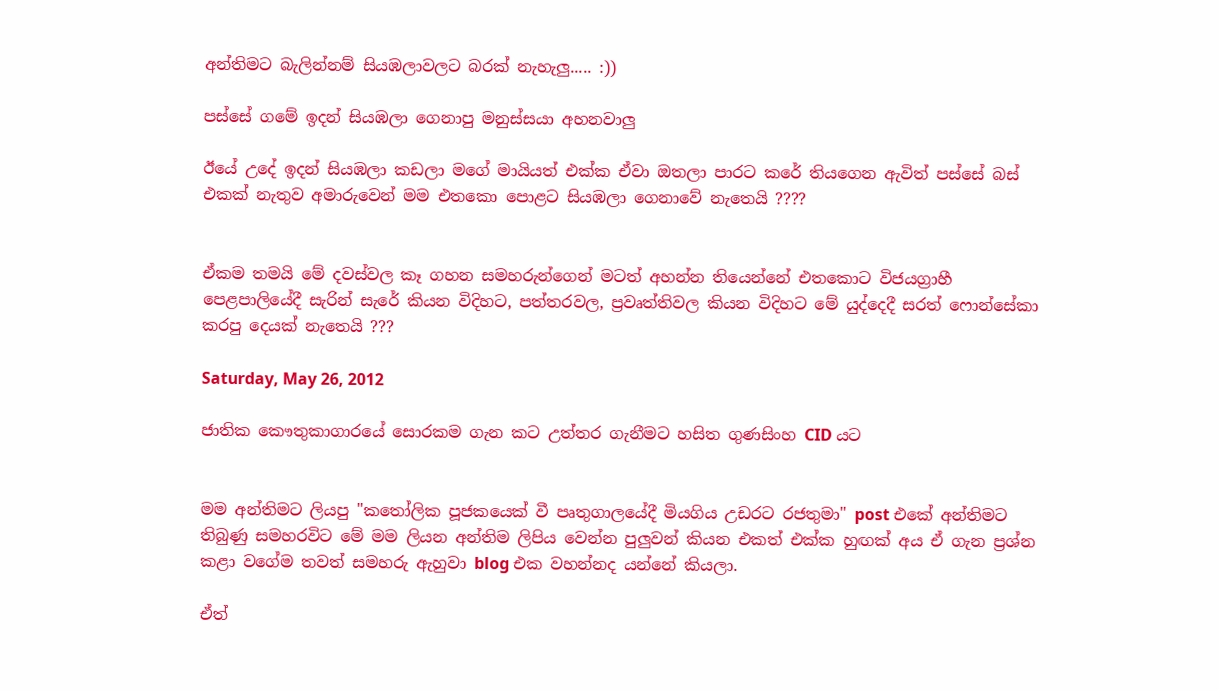අන්තිමට බැලින්නම් සියඹලාවලට බරක් නැහැලු..... :))

පස්සේ ගමේ ඉදන් සියඹලා ගෙනාපු මනුස්සයා අහනවාලු

ඊයේ උදේ ඉදන් සියඹලා කඩලා මගේ මායියත් එක්ක ඒවා ඔතලා පාරට කරේ තියගෙන ඇවිත් පස්සේ බස් එකක් නැතුව අමාරුවෙන් මම එතකො පොළට සියඹලා ගෙනාවේ නැතෙයි ????


ඒකම තමයි මේ දවස්වල කෑ ගහන සමහරුන්ගෙන් මටත් අහන්න තියෙන්නේ එතකොට විජයග්‍රාහී පෙළපාලියේදී සැරින් සැරේ කියන විදිහට, පත්තරවල, ප්‍රවෘත්තිවල කියන විදිහට මේ යුද්දෙදී සරත් ෆොන්සේකා කරපු දෙයක් නැතෙයි ???

Saturday, May 26, 2012

ජාතික කෞතුකාගාරයේ සොරකම ගැන කට උත්තර ගැනීමට හසිත ගුණසිංහ CID යට


මම අන්තිමට ලියපු "කතෝලික පූජකයෙක් වී පෘතුගාලයේදී මියගිය උඩරට රජතුමා" post එකේ අන්තිමට තිබුණු සමහරවිට මේ මම ලියන අන්තිම ලිපිය වෙන්න පුලුවන් කියන එකත් එක්ක හුඟක් අය ඒ ගැන ප්‍රශ්න කළා වගේම තවත් සමහරු ඇහුවා blog එක වහන්නද යන්නේ කියලා.

ඒත්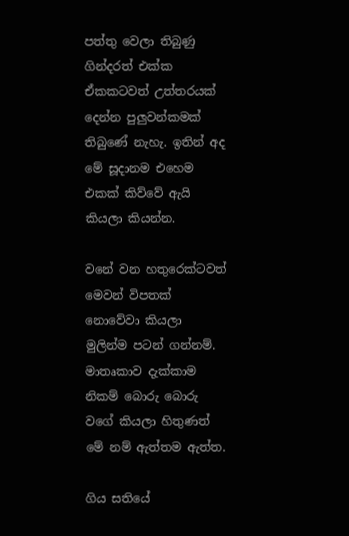පත්තු වෙලා තිබුණු ගින්දරත් එක්ක ඒකකටවත් උත්තරයක් දෙන්න පුලුවන්කමක් තිබුණේ නැහැ. ඉතින් අද මේ සූදානම එහෙම එකක් කිව්වේ ඇයි කියලා කියන්න.

වනේ වන හතුරෙක්ටවත් මෙවන් විපතක් නොවේවා කියලා මුලින්ම පටන් ගන්නම්. මාතෘකාව දැක්කාම නිකම් බොරු බොරු වගේ කියලා හිතුණත් මේ නම් ඇත්තම ඇත්ත.

ගිය සතියේ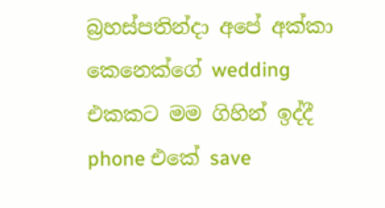බ්‍රහස්පතින්දා අපේ අක්කා කෙනෙක්ගේ wedding එකකට මම ගිහින් ඉද්දී phone එකේ save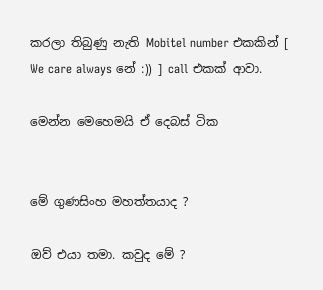කරලා තිබුණු නැති Mobitel number එකකින් [ We care always නේ :)) ] call එකක් ආවා.

මෙන්න මෙහෙමයි ඒ දෙබස් ටික


මේ ගුණසිංහ මහත්තයාද ?

ඔව් එයා තමා. කවුද මේ ?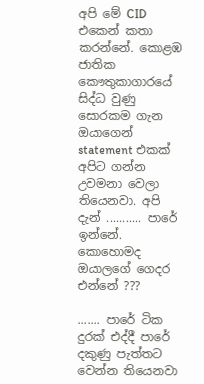අපි මේ CID එකෙන් කතා කරන්නේ. කොළඹ ජාතික කෞතුකාගාරයේ සිද්ධ වුණු සොරකම ගැන ඔයාගෙන් statement එකක් අපිට ගන්න උවමනා වෙලා තියෙනවා. අපි දැන් ........... පාරේ ඉන්නේ. කොහොමද ඔයාලගේ ගෙදර එන්නේ ???

....... පාරේ ටික දුරක් එද්දී පාරේ දකුණු පැත්තට වෙන්න තියෙනවා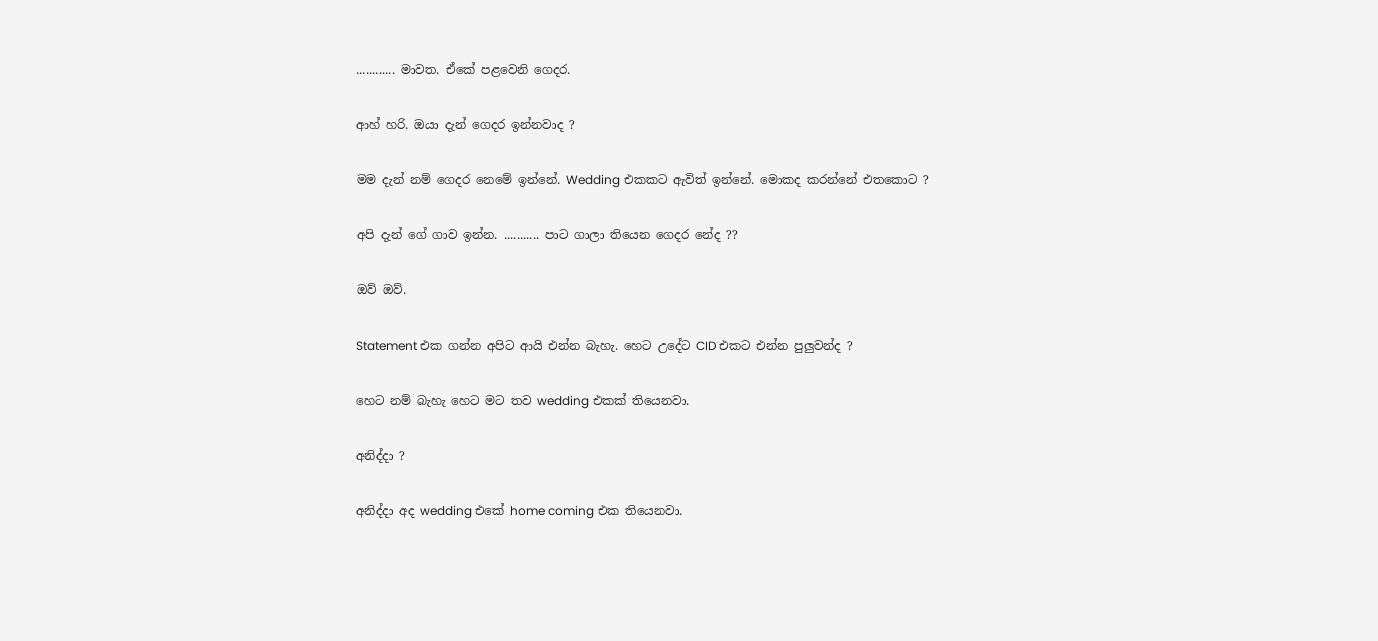............ මාවත. ඒකේ පළවෙනි ගෙදර.

ආහ් හරි. ඔයා දැන් ගෙදර ඉන්නවාද ?

මම දැන් නම් ගෙදර නෙමේ ඉන්නේ. Wedding එකකට ඇවිත් ඉන්නේ. මොකද කරන්නේ එතකොට ?

අපි දැන් ගේ ගාව ඉන්න. ........... පාට ගාලා තියෙන ගෙදර නේද ??

ඔව් ඔව්.

Statement එක ගන්න අපිට ආයි එන්න බැහැ. හෙට උදේට CID එකට එන්න පුලුවන්ද ?

හෙට නම් බැහැ හෙට මට තව wedding එකක් තියෙනවා.

අනිද්දා ?

අනිද්දා අද wedding එකේ home coming එක තියෙනවා.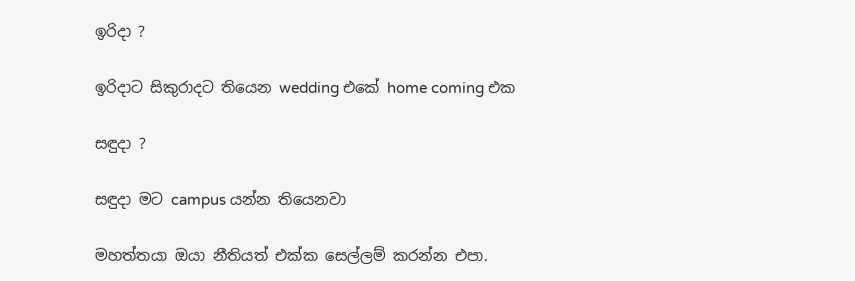ඉරිදා ?

ඉරිදාට සිකුරාදට තියෙන wedding එකේ home coming එක

සඳුදා ?

සඳුදා මට campus යන්න තියෙනවා

මහත්තයා ඔයා නීතියත් එක්ක සෙල්ලම් කරන්න එපා.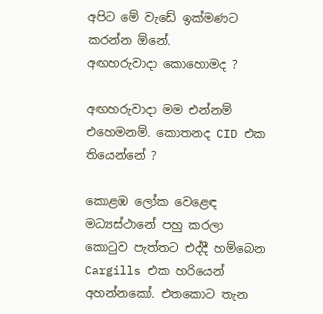අපිට මේ වැඩේ ඉක්මණට කරන්න ඕනේ.
අඟහරුවාදා කොහොමද ?

අඟහරුවාදා මම එන්නම් එහෙමනම්. කොතනද CID එක තියෙන්නේ ?

කොළඹ ලෝක වෙළෙඳ මධ්‍යස්ථානේ පහු කරලා කොටුව පැත්තට එද්දී හම්බෙන Cargills එක හරියෙන් අහන්නකෝ. එතකොට තැන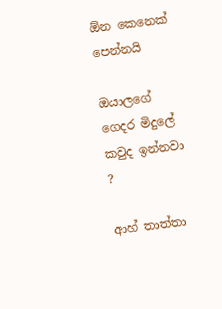ඕන කෙනෙක් පෙන්නයි

ඔයාලගේ ගෙදර මිදුලේ කවුද ඉන්නවා ?

ආහ් තාත්තා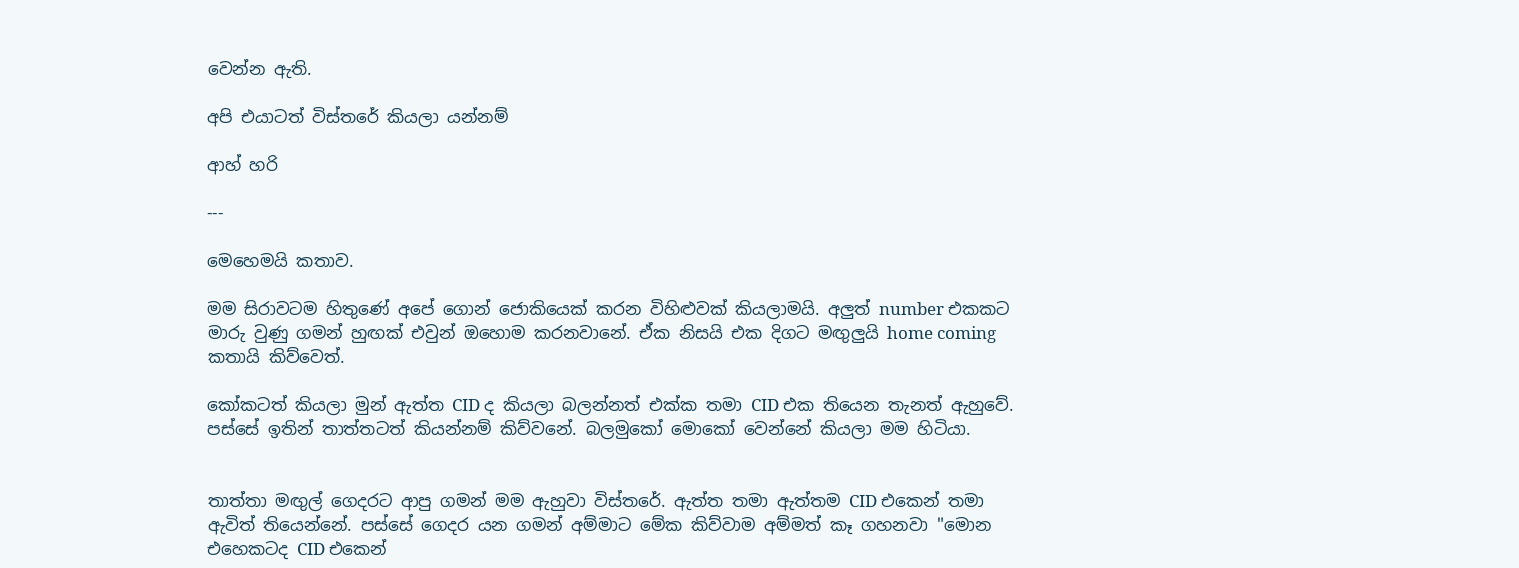වෙන්න ඇති.

අපි එයාටත් විස්තරේ කියලා යන්නම්

ආහ් හරි

---

මෙහෙමයි කතාව.

මම සිරාවටම හිතුණේ අපේ ගොන් ජොකියෙක් කරන විහිළුවක් කියලාමයි. අලුත් number එකකට මාරු වුණු ගමන් හුඟක් එවුන් ඔහොම කරනවානේ. ඒක නිසයි එක දිගට මඟුලුයි home coming කතායි කිව්වෙත්.

කෝකටත් කියලා මුන් ඇත්ත CID ද කියලා බලන්නත් එක්ක තමා CID එක තියෙන තැනත් ඇහුවේ. පස්සේ ඉතින් තාත්තටත් කියන්නම් කිව්වනේ. බලමුකෝ මොකෝ වෙන්නේ කියලා මම හිටියා.


තාත්තා මඟුල් ගෙදරට ආපු ගමන් මම ඇහුවා විස්තරේ. ඇත්ත තමා ඇත්තම CID එකෙන් තමා ඇවිත් තියෙන්නේ. පස්සේ ගෙදර යන ගමන් අම්මාට මේක කිව්වාම අම්මත් කෑ ගහනවා "මොන එහෙකටද CID එකෙන්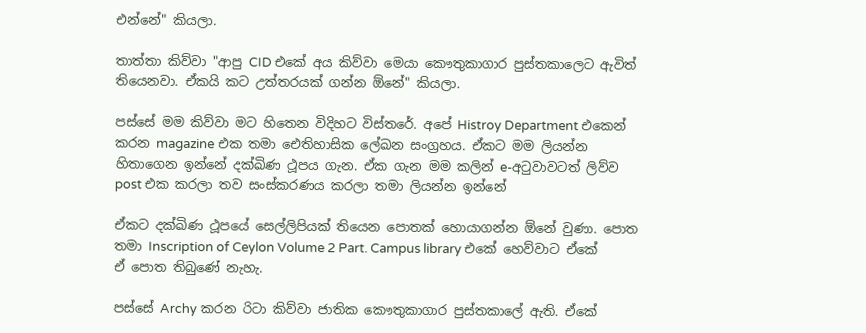එන්නේ" කියලා.

තාත්තා කිව්වා "ආපු CID එකේ අය කිව්වා මෙයා කෞතුකාගාර පුස්තකාලෙට ඇවිත් තියෙනවා. ඒකයි කට උත්තරයක් ගන්න ඕනේ" කියලා.

පස්සේ මම කිව්වා මට හිතෙන විදිහට විස්තරේ. අපේ Histroy Department එකෙන් කරන magazine එක තමා ඓතිහාසික ලේඛන සංග්‍රහය. ඒකට මම ලියන්න හිතාගෙන ඉන්නේ දක්ඛිණ ථූපය ගැන. ඒක ගැන මම කලින් e-අටුවාවටත් ලිව්ව post එක කරලා තව සංස්කරණය කරලා තමා ලියන්න ඉන්නේ

ඒකට දක්ඛිණ ථූපයේ සෙල්ලිපියක් තියෙන පොතක් හොයාගන්න ඕනේ වුණා. පොත තමා Inscription of Ceylon Volume 2 Part. Campus library එකේ හෙව්වාට ඒකේ ඒ පොත තිබුණේ නැහැ.

පස්සේ Archy කරන රිටා කිව්වා ජාතික කෞතුකාගාර පුස්තකාලේ ඇති. ඒකේ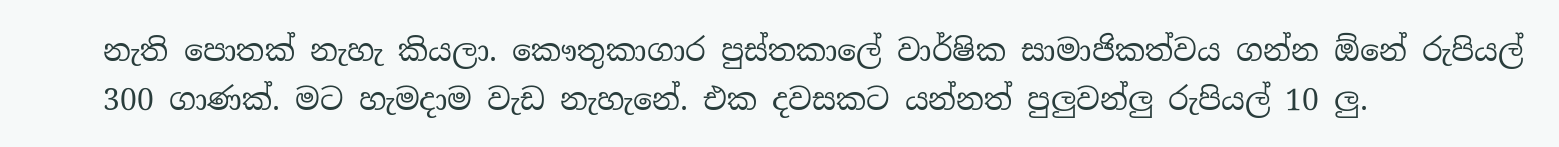නැති පොතක් නැහැ කියලා. කෞතුකාගාර පුස්තකාලේ වාර්ෂික සාමාජිකත්වය ගන්න ඕනේ රුපියල් 300 ගාණක්. මට හැමදාම වැඩ නැහැනේ. එක දවසකට යන්නත් පුලුවන්ලු රුපියල් 10 ලු.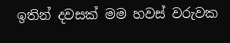ඉතින් දවසක් මම හවස් වරුවක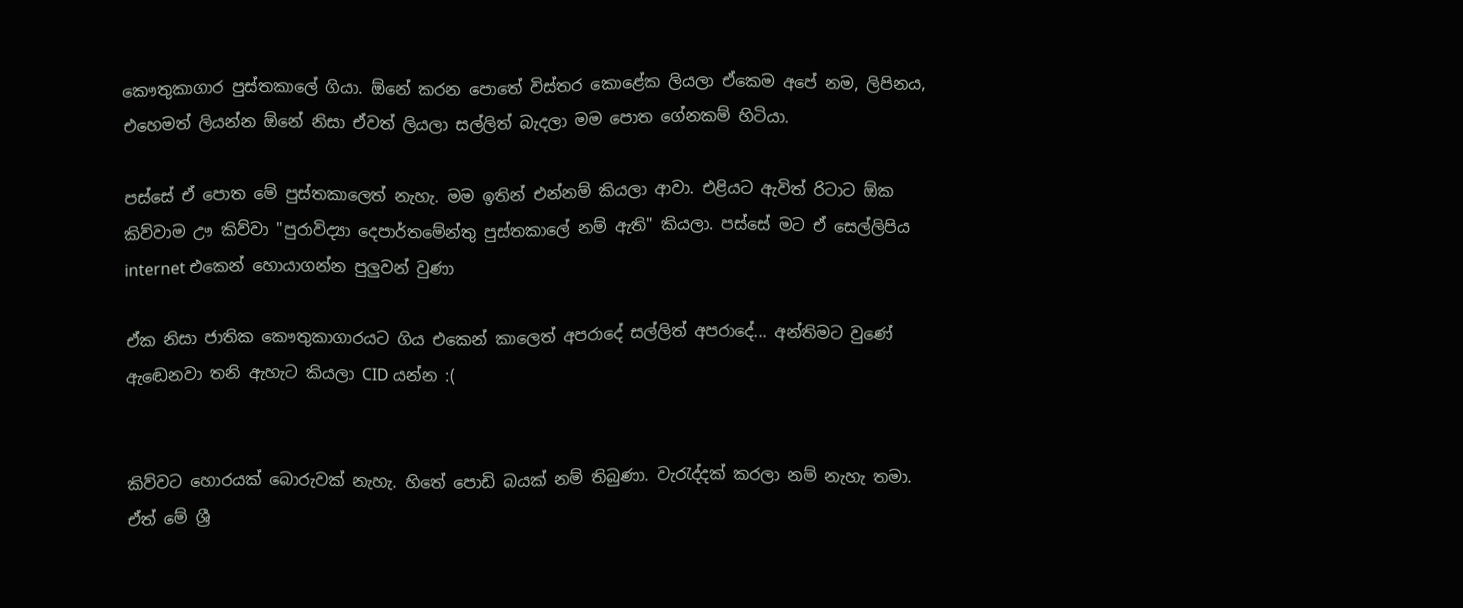කෞතුකාගාර පුස්තකාලේ ගියා. ඕනේ කරන පොතේ විස්තර කොළේක ලියලා ඒකෙම අපේ නම, ලිපිනය, එහෙමත් ලියන්න ඕනේ නිසා ඒවත් ලියලා සල්ලිත් බැදලා මම පොත ගේනකම් හිටියා.

පස්සේ ඒ පොත මේ පුස්තකාලෙත් නැහැ. මම ඉතින් එන්නම් කියලා ආවා. එළියට ඇවිත් රිටාට ඕක කිව්වාම ඌ කිව්වා "පුරාවිද්‍යා දෙපාර්තමේන්තු පුස්තකාලේ නම් ඇති" කියලා. පස්සේ මට ඒ සෙල්ලිපිය internet එකෙන් හොයාගන්න පුලුවන් වුණා

ඒක නිසා ජාතික කෞතුකාගාරයට ගිය එකෙන් කාලෙත් අපරාදේ සල්ලිත් අපරාදේ... අන්තිමට වුණේ ඇඬෙනවා තනි ඇහැට කියලා CID යන්න :(


කිව්වට හොරයක් බොරුවක් නැහැ. හිතේ පොඩි බයක් නම් තිබුණා. වැරැද්දක් කරලා නම් නැහැ තමා. ඒත් මේ ශ්‍රී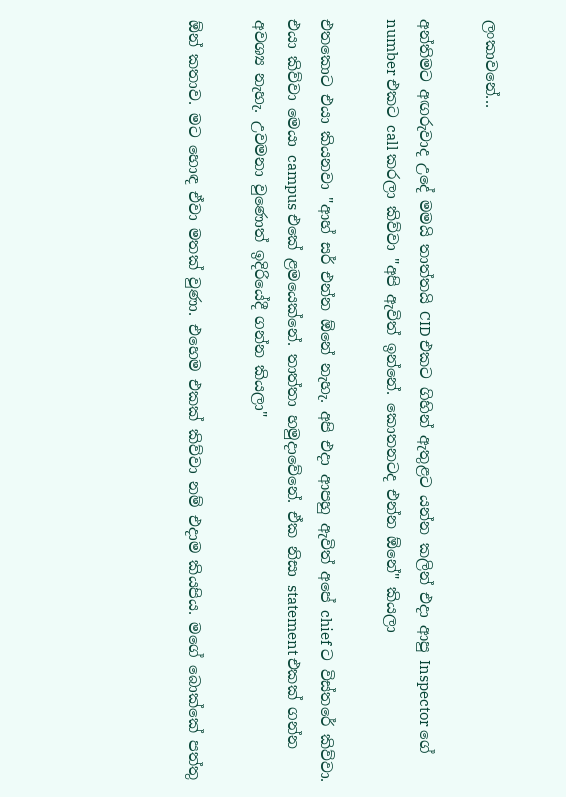ලංකාවනේ...

අන්තිමට අඟරුවාද උදේ මමයි තාත්තයි CID එකට ගිහින් ඇතුළට යන්න කලින් එදා ආපු Inspector ගේ number එකට call කරලා කිව්වා "අපි ඇවිත් ඉන්නේ. කොතනටද එන්න ඕනේ" කියලා

එතකොට එයා කියනවා "ආහ් සර් එන්න ඕනේ නැහැ. අපි එදා ආපහු ඇවිත් අපේ chief ට විස්තරේ කිව්වා. එයා කිව්වා මෙයා campus එකේ ළමයෙක්නේ. තාත්තා හමුදාවේනේ. ඒක නිසා statement එකක් ගන්න අවශ්‍ය නැහැ. උවමනා වුණොත් ඉදිරියේදී ගන්න කියලා"

ඕන් කතාව. මට හොඳ ඒවා මතක් වුණා. එහෙම එකක් කිව්වා නම් එදාම කියපිය. මගේ බොක්කේ පත්තු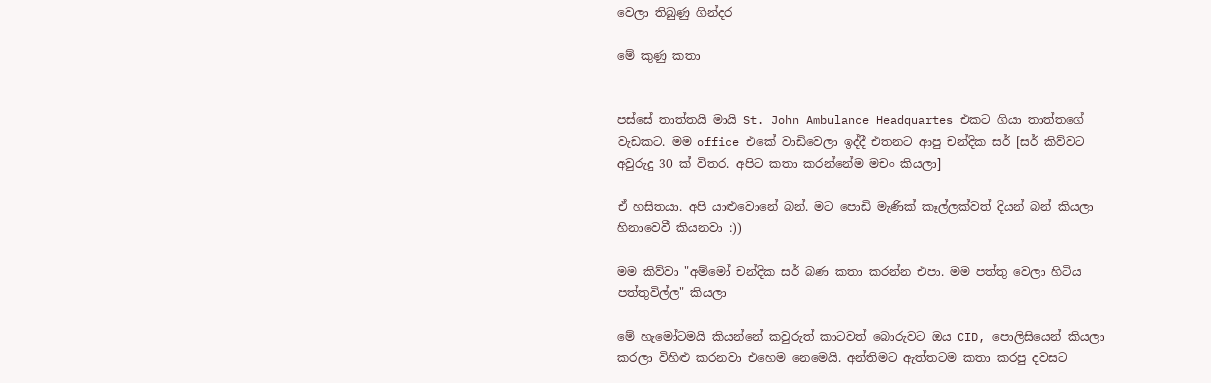වෙලා තිබුණු ගින්දර

මේ කුණු කතා


පස්සේ තාත්තයි මායි St. John Ambulance Headquartes එකට ගියා තාත්තගේ වැඩකට. මම office එකේ වාඩිවෙලා ඉද්දී එතනට ආපු චන්දික සර් [සර් කිව්වට අවුරුදු 30 ක් විතර. අපිට කතා කරන්නේම මචං කියලා]

ඒ හසිතයා. අපි යාළුවොනේ බන්. මට පොඩි මැණික් කෑල්ලක්වත් දියන් බන් කියලා හිනාවෙවී කියනවා :))

මම කිව්වා "අම්මෝ චන්දික සර් බණ කතා කරන්න එපා. මම පත්තු වෙලා හිටිය පත්තුවිල්ල" කියලා

මේ හැමෝටමයි කියන්නේ කවුරුත් කාටවත් බොරුවට ඔය CID, පොලිසියෙන් කියලා කරලා විහිළු කරනවා එහෙම නෙමෙයි. අන්තිමට ඇත්තටම කතා කරපු දවසට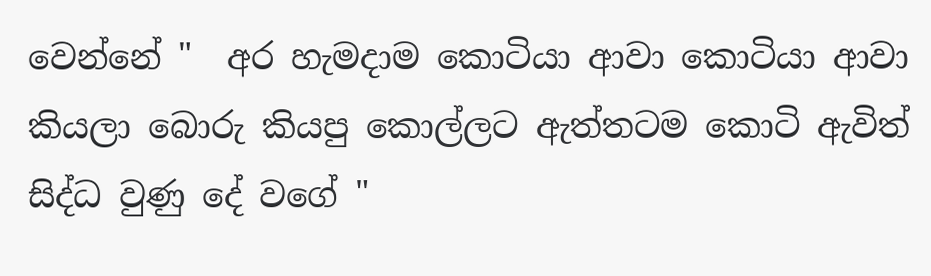වෙන්නේ "  අර හැමදාම කොටියා ආවා කොටියා ආවා කියලා බොරු කියපු කොල්ලට ඇත්තටම කොටි ඇවිත් සිද්ධ වුණු දේ වගේ "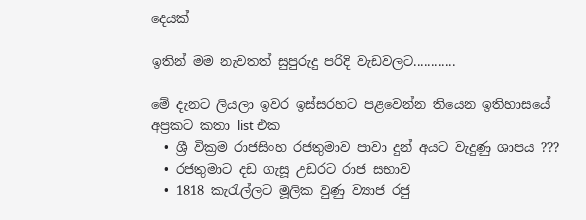දෙයක්

ඉතින් මම නැවතත් සුපුරුදු පරිදි වැඩවලට............

මේ දැනට ලියලා ඉවර ඉස්සරහට පළවෙන්න තියෙන ඉතිහාසයේ අප්‍රකට කතා list එක
  • ශ්‍රී වික්‍රම රාජසිංහ රජතුමාව පාවා දුන් අයට වැදුණු ශාපය ???
  • රජතුමාට දඩ ගැසූ උඩරට රාජ සභාව
  • 1818 කැරැල්ලට මූලික වුණු ව්‍යාජ රජු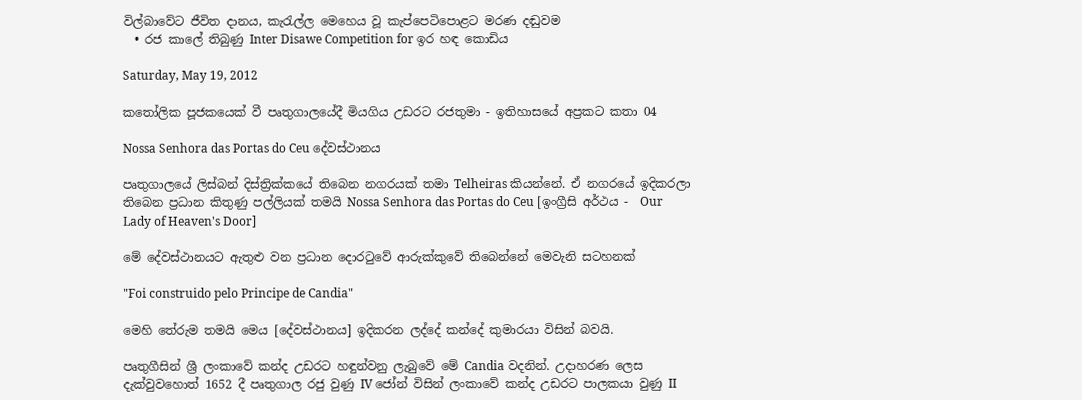විල්බාවේට ජීවිත දානය, කැරැල්ල මෙහෙය වූ කැප්පෙටිපොළට මරණ දඬුවම
  • රජ කාලේ තිබුණු Inter Disawe Competition for ඉර හඳ කොඩිය

Saturday, May 19, 2012

කතෝලික පූජකයෙක් වී පෘතුගාලයේදී මියගිය උඩරට රජතුමා - ඉතිහාසයේ අප්‍රකට කතා 04

Nossa Senhora das Portas do Ceu දේවස්ථානය

පෘතුගාලයේ ලිස්බන් දිස්ත්‍රික්කයේ තිබෙන නගරයක් තමා Telheiras කියන්නේ. ඒ නගරයේ ඉදිකරලා තිබෙන ප්‍රධාන කිතුණු පල්ලියක් තමයි Nossa Senhora das Portas do Ceu [ඉංග්‍රීසි අර්ථය -  Our Lady of Heaven's Door]

මේ දේවස්ථානයට ඇතුළු වන ප්‍රධාන දොරටුවේ ආරුක්කුවේ තිබෙන්නේ මෙවැනි සටහනක්

"Foi construido pelo Principe de Candia"

මෙහි තේරුම තමයි මෙය [දේවස්ථානය] ඉදිකරන ලද්දේ කන්දේ කුමාරයා විසින් බවයි.

පෘතුගීසින් ශ්‍රී ලංකාවේ කන්ද උඩරට හඳුන්වනු ලැබුවේ මේ Candia වදනින්. උදාහරණ ලෙස දැක්වුවහොත් 1652 දී පෘතුගාල රජු වුණු IV ජෝන් විසින් ලංකාවේ කන්ද උඩරට පාලකයා වුණු II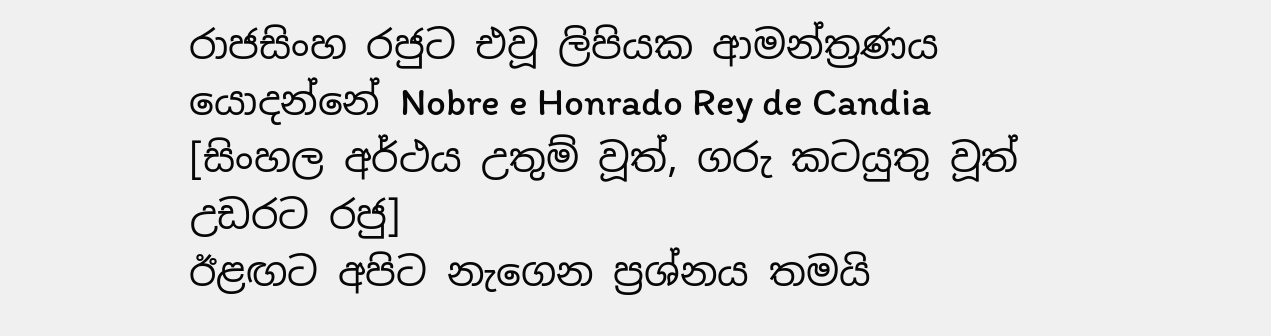රාජසිංහ රජුට එවූ ලිපියක ආමන්ත්‍රණය යොදන්නේ Nobre e Honrado Rey de Candia [සිංහල අර්ථය උතුම් වූත්, ගරු කටයුතු වූත් උඩරට රජු]
ඊළඟට අපිට නැගෙන ප්‍රශ්නය තමයි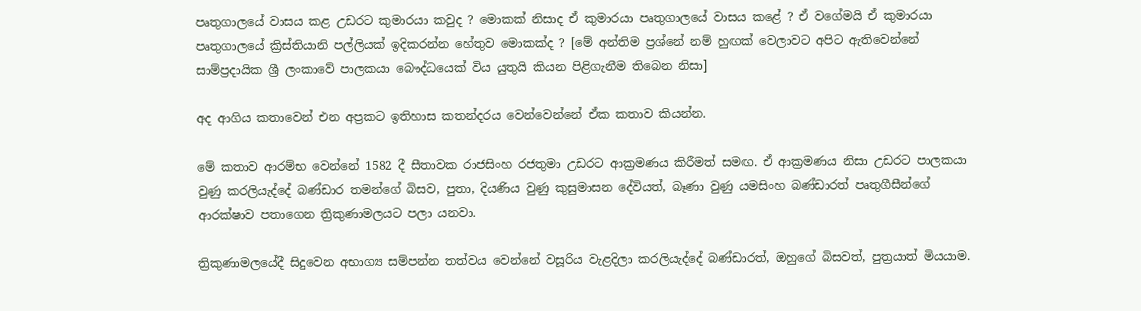පෘතුගාලයේ වාසය කළ උඩරට කුමාරයා කවුද ? මොකක් නිසාද ඒ කුමාරයා පෘතුගාලයේ වාසය කළේ ? ඒ වගේමයි ඒ කුමාරයා පෘතුගාලයේ ක්‍රිස්තියානි පල්ලියක් ඉදිකරන්න හේතුව මොකක්ද ? [මේ අන්තිම ප්‍රශ්නේ නම් හුඟක් වෙලාවට අපිට ඇතිවෙන්නේ සාම්ප්‍රදායික ශ්‍රී ලංකාවේ පාලකයා බෞද්ධයෙක් විය යුතුයි කියන පිළිගැනීම තිබෙන නිසා]

අද ආගිය කතාවෙන් එන අප්‍රකට ඉතිහාස කතන්දරය වෙන්වෙන්නේ ඒක කතාව කියන්න.

මේ කතාව ආරම්භ වෙන්නේ 1582 දී සීතාවක රාජසිංහ රජතුමා උඩරට ආක්‍රමණය කිරීමත් සමඟ. ඒ ආක්‍රමණය නිසා උඩරට පාලකයා වුණු කරලියැද්දේ බණ්ඩාර තමන්ගේ බිසව, පුතා, දියණිය වුණු කුසුමාසන දේවියත්, බෑණා වුණු යමසිංහ බණ්ඩාරත් පෘතුගීසීන්ගේ ආරක්ෂාව පතාගෙන ත්‍රිකුණාමලයට පලා යනවා.

ත්‍රිකුණාමලයේදී සිදුවෙන අභාග්‍ය සම්පන්න තත්වය වෙන්නේ වසූරිය වැළදිලා කරලියැද්දේ බණ්ඩාරත්, ඔහුගේ බිසවත්, පුත්‍රයාත් මියයාම.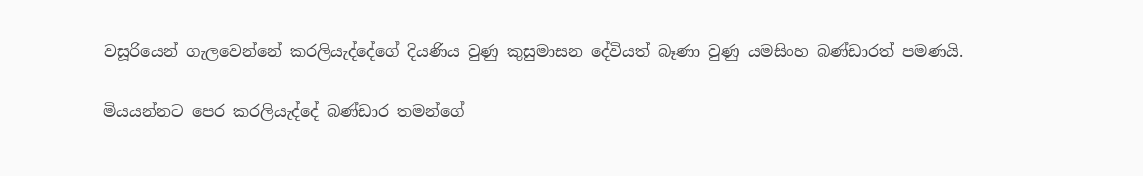වසූරියෙන් ගැලවෙන්නේ කරලියැද්දේගේ දියණිය වුණු කුසුමාසන දේවියත් බෑණා වුණු යමසිංහ බණ්ඩාරත් පමණයි.

මියයන්නට පෙර කරලියැද්දේ බණ්ඩාර තමන්ගේ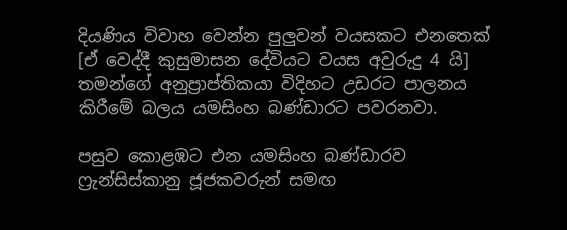දියණිය විවාහ වෙන්න පුලුවන් වයසකට එනතෙක් [ඒ වෙද්දී කුසුමාසන දේවියට වයස අවුරුදු 4 යි] තමන්ගේ අනුප්‍රාප්තිකයා විදිහට උඩරට පාලනය කිරීමේ බලය යමසිංහ බණ්ඩාරට පවරනවා.

පසුව කොළඹට එන යමසිංහ බණ්ඩාරව ෆ්‍රැන්සිස්කානු ජූජකවරුන් සමඟ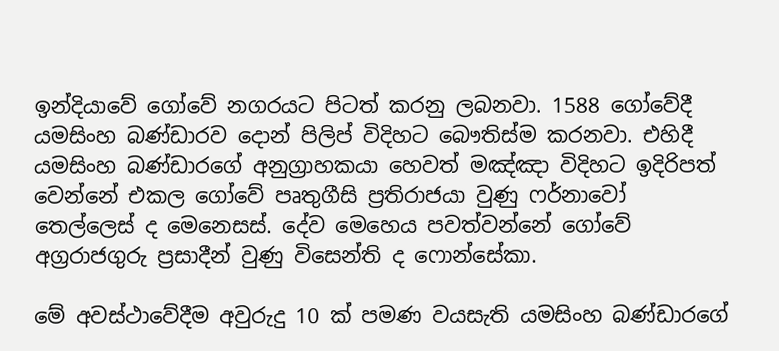ඉන්දියාවේ ගෝවේ නගරයට පිටත් කරනු ලබනවා. 1588 ගෝවේදී යමසිංහ බණ්ඩාරව දොන් පිලිප් විදිහට බෞතිස්ම කරනවා. එහිදී යමසිංහ බණ්ඩාරගේ අනුග්‍රාහකයා හෙවත් මඤ්ඤා විදිහට ඉදිරිපත් වෙන්නේ එකල ගෝවේ පෘතුගීසි ප්‍රතිරාජයා වුණු ෆර්නාවෝ තෙල්ලෙස් ද මෙනෙසස්. දේව මෙහෙය පවත්වන්නේ ගෝවේ අග්‍රරාජගුරු ප්‍රසාදීන් වුණු විසෙන්ති ද ෆොන්සේකා.

මේ අවස්ථාවේදීම අවුරුදු 10 ක් පමණ වයසැති යමසිංහ බණ්ඩාරගේ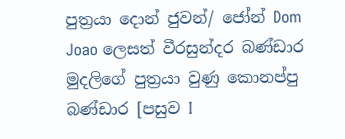පුත්‍රයා දොන් ජුවන්/ ජෝන් Dom Joao ලෙසත් වීරසුන්දර බණ්ඩාර මුදලිගේ පුත්‍රයා වුණු කොනප්පු බණ්ඩාර [පසුව I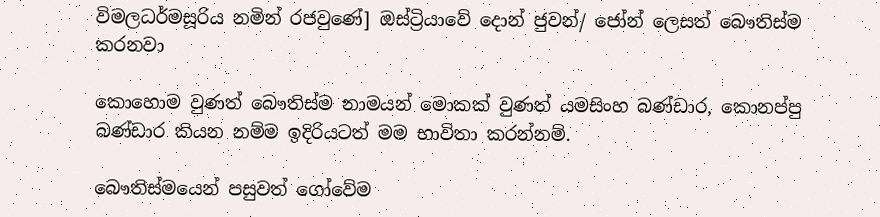විමලධර්මසූරිය නමින් රජවුණේ] ඔස්ට්‍රියාවේ දොන් ජුවන්/ ජෝන් ලෙසත් බෞතිස්ම කරනවා

කොහොම වුණත් බෞතිස්ම නාමයන් මොකක් වුණත් යමසිංහ බණ්ඩාර, කොනප්පු බණ්ඩාර කියන නම්ම ඉදිරියටත් මම භාවිතා කරන්නම්.

බෞතිස්මයෙන් පසුවත් ගෝවේම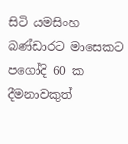සිටි යමසිංහ බණ්ඩාරට මාසෙකට පගෝදි 60 ක දීමනාවකුත්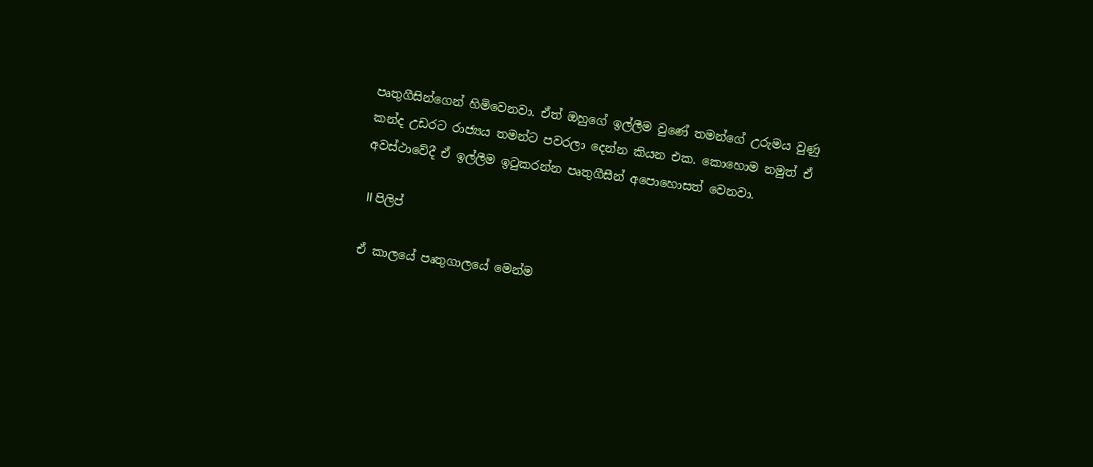පෘතුගීසින්ගෙන් හිමිවෙනවා. ඒත් ඔහුගේ ඉල්ලීම වුණේ තමන්ගේ උරුමය වුණු කන්ද උඩරට රාජ්‍යය තමන්ට පවරලා දෙන්න කියන එක. කොහොම නමුත් ඒ අවස්ථාවේදී ඒ ඉල්ලීම ඉටුකරන්න පෘතුගීසීන් අපොහොසත් වෙනවා.

 II පිලිප්

ඒ කාලයේ පෘතුගාලයේ මෙන්ම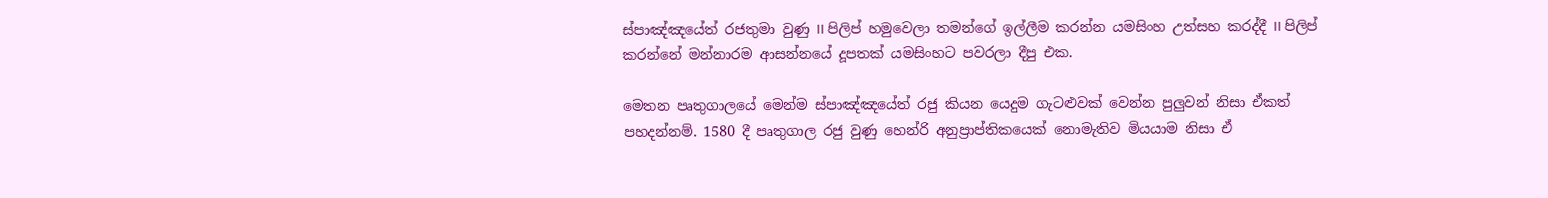ස්පාඤ්ඤයේත් රජතුමා වුණු II පිලිප් හමුවෙලා තමන්ගේ ඉල්ලීම කරන්න යමසිංහ උත්සහ කරද්දී II පිලිප් කරන්නේ මන්නාරම ආසන්නයේ දූපතක් යමසිංහට පවරලා දීපු එක.

මෙතන පෘතුගාලයේ මෙන්ම ස්පාඤ්ඤයේත් රජු කියන යෙදුම ගැටළුවක් වෙන්න පුලුවන් නිසා ඒකත් පහදන්නම්. 1580 දී පෘතුගාල රජු වුණු හෙන්රි අනුප්‍රාප්තිකයෙක් නොමැතිව මියයාම නිසා ඒ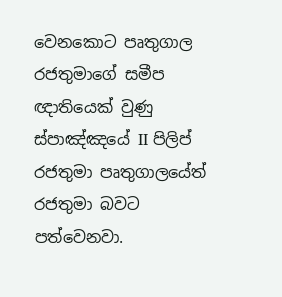වෙනකොට පෘතුගාල රජතුමාගේ සමීප ඥාතියෙක් වුණු ස්පාඤ්ඤයේ II පිලිප් රජතුමා පෘතුගාලයේත් රජතුමා බවට පත්වෙනවා.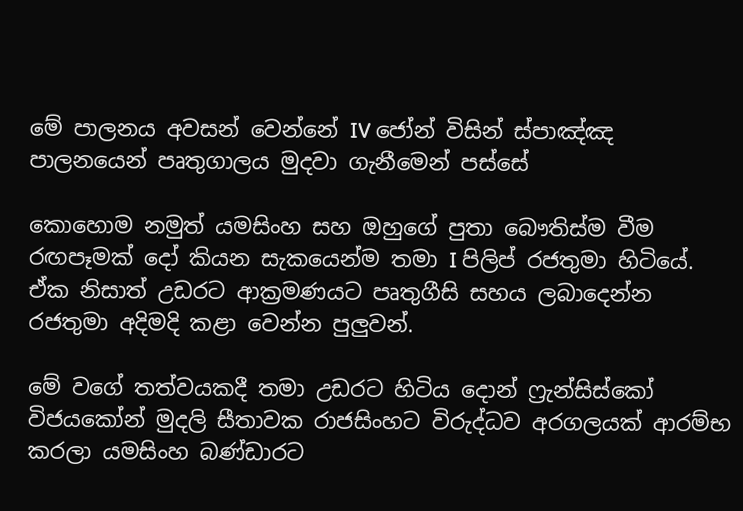මේ පාලනය අවසන් වෙන්නේ IV ජෝන් විසින් ස්පාඤ්ඤ පාලනයෙන් පෘතුගාලය මුදවා ගැනීමෙන් පස්සේ

කොහොම නමුත් යමසිංහ සහ ඔහුගේ පුතා බෞතිස්ම වීම රඟපෑමක් දෝ කියන සැකයෙන්ම තමා I පිලිප් රජතුමා හිටියේ. ඒක නිසාත් උඩරට ආක්‍රමණයට පෘතුගීසි සහය ලබාදෙන්න රජතුමා අදිමදි කළා වෙන්න පුලුවන්.

මේ වගේ තත්වයකදී තමා උඩරට හිටිය දොන් ෆ්‍රැන්සිස්කෝ විජයකෝන් මුදලි සීතාවක රාජසිංහට විරුද්ධව අරගලයක් ආරම්භ කරලා යමසිංහ බණ්ඩාරට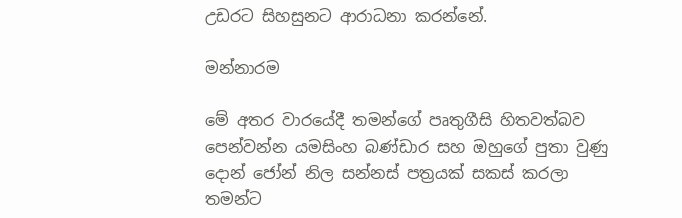උඩරට සිහසුනට ආරාධනා කරන්නේ.

මන්නාරම

මේ අතර වාරයේදී තමන්ගේ පෘතුගීසි හිතවත්බව පෙන්වන්න යමසිංහ බණ්ඩාර සහ ඔහුගේ පුතා වුණු දොන් ජෝන් නිල සන්නස් පත්‍රයක් සකස් කරලා තමන්ට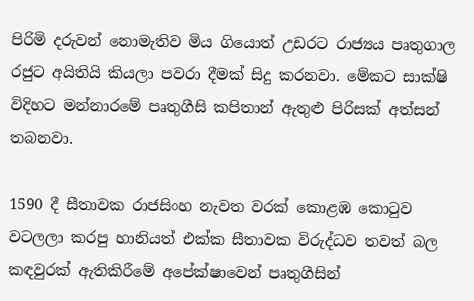පිරිමි දරුවන් නොමැතිව මිය ගියොත් උඩරට රාජ්‍යය පෘතුගාල රජුට අයිතියි කියලා පවරා දීමක් සිදු කරනවා. මේකට සාක්ෂි විදිහට මන්නාරමේ පෘතුගීසි කපිතාන් ඇතුළු පිරිසක් අත්සන් තබනවා.

1590 දී සීතාවක රාජසිංහ නැවත වරක් කොළඹ කොටුව වටලලා කරපු හානියත් එක්ක සීතාවක විරුද්ධව තවත් බල කඳවුරක් ඇතිකිරීමේ අපේක්ෂාවෙන් පෘතුගීසින්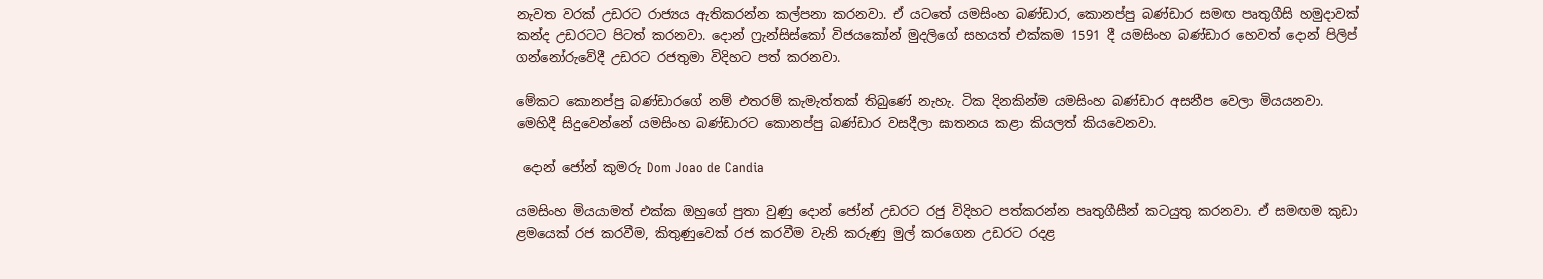නැවත වරක් උඩරට රාජ්‍යය ඇතිකරන්න කල්පනා කරනවා. ඒ යටතේ යමසිංහ බණ්ඩාර, කොනප්පු බණ්ඩාර සමඟ පෘතුගීසි හමුදාවක් කන්ද උඩරටට පිටත් කරනවා. දොන් ෆ්‍රැන්සිස්කෝ විජයකෝන් මුදලිගේ සහයත් එක්කම 1591 දී යමසිංහ බණ්ඩාර හෙවත් දොන් පිලිප් ගන්නෝරුවේදී උඩරට රජතුමා විදිහට පත් කරනවා.

මේකට කොනප්පු බණ්ඩාරගේ නම් එතරම් කැමැත්තක් තිබුණේ නැහැ. ටික දිනකින්ම යමසිංහ බණ්ඩාර අසනීප වෙලා මියයනවා. මෙහිදී සිදුවෙන්නේ යමසිංහ බණ්ඩාරට කොනප්පු බණ්ඩාර වසදීලා ඝාතනය කළා කියලත් කියවෙනවා.

 දොන් ජෝන් කුමරු Dom Joao de Candia

යමසිංහ මියයාමත් එක්ක ඔහුගේ පුතා වුණු දොන් ජෝන් උඩරට රජු විදිහට පත්කරන්න පෘතුගීසීන් කටයුතු කරනවා. ඒ සමඟම කුඩා ළමයෙක් රජ කරවීම, කිතුණුවෙක් රජ කරවීම වැනි කරුණු මුල් කරගෙන උඩරට රදළ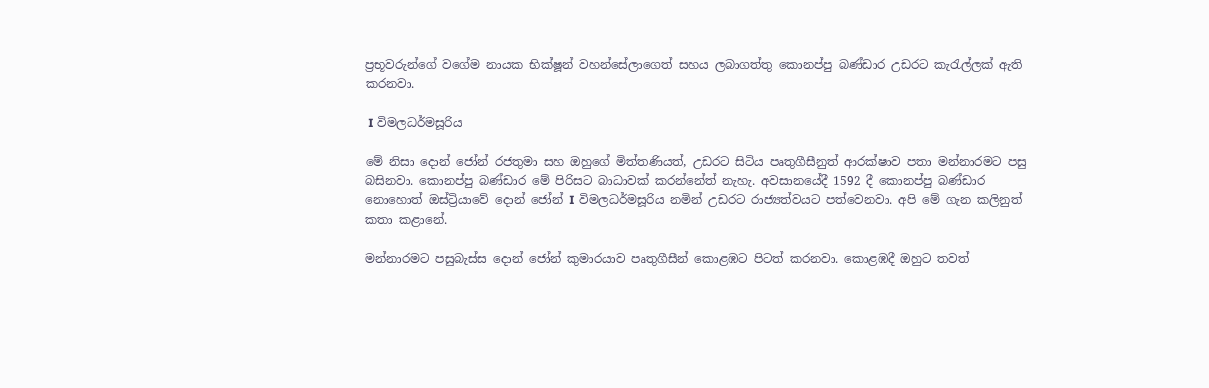ප්‍රභූවරුන්ගේ වගේම නායක භික්ෂූන් වහන්සේලාගෙත් සහය ලබාගත්තු කොනප්පු බණ්ඩාර උඩරට කැරැල්ලක් ඇති කරනවා.

 I විමලධර්මසූරිය

මේ නිසා දොන් ජෝන් රජතුමා සහ ඔහුගේ මිත්තණියත්, උඩරට සිටිය පෘතුගීසීනුත් ආරක්ෂාව පතා මන්නාරමට පසු බසිනවා. කොනප්පු බණ්ඩාර මේ පිරිසට බාධාවක් කරන්නේත් නැහැ. අවසානයේදී 1592 දී කොනප්පු බණ්ඩාර නොහොත් ඔස්ට්‍රියාවේ දොන් ජෝන් I විමලධර්මසූරිය නමින් උඩරට රාජ්‍යත්වයට පත්වෙනවා. අපි මේ ගැන කලිනුත් කතා කළානේ.

මන්නාරමට පසුබැස්ස දොන් ජෝන් කුමාරයාව පෘතුගීසීන් කොළඹට පිටත් කරනවා. කොළඹදී ඔහුට තවත්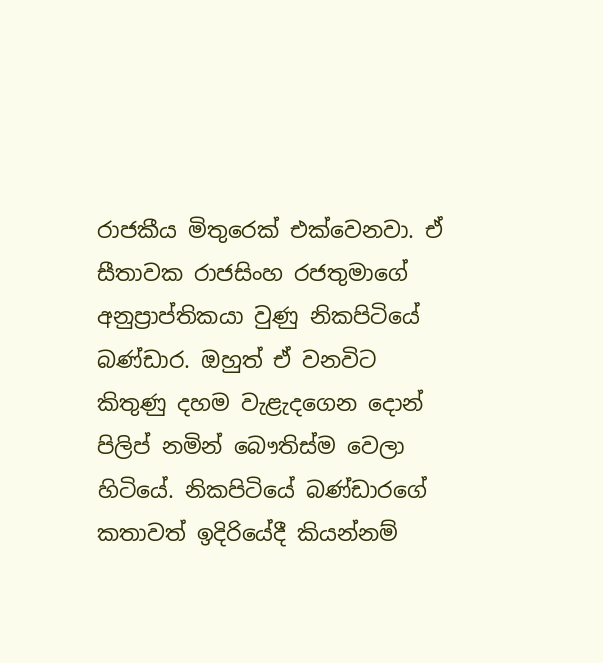රාජකීය මිතුරෙක් එක්වෙනවා. ඒ සීතාවක රාජසිංහ රජතුමාගේ අනුප්‍රාප්තිකයා වුණු නිකපිටියේ බණ්ඩාර. ඔහුත් ඒ වනවිට කිතුණු දහම වැළැදගෙන දොන් පිලිප් නමින් බෞතිස්ම වෙලා හිටියේ. නිකපිටියේ බණ්ඩාරගේ කතාවත් ඉදිරියේදී කියන්නම්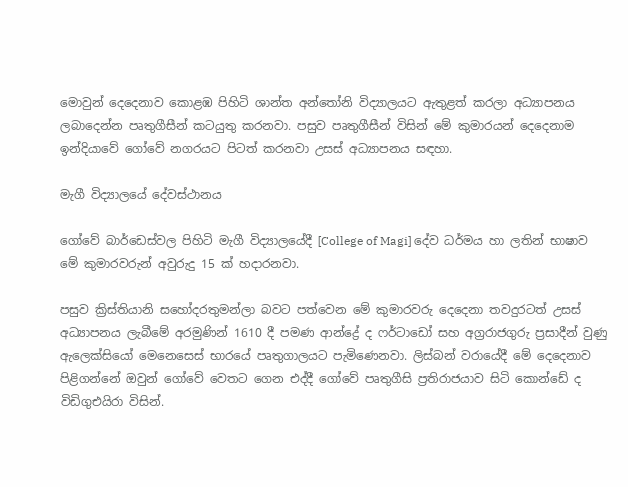මොවුන් දෙදෙනාව කොළඹ පිහිටි ශාන්ත අන්තෝනි විද්‍යාලයට ඇතුළත් කරලා අධ්‍යාපනය ලබාදෙන්න පෘතුගීසීන් කටයුතු කරනවා. පසුව පෘතුගීසීන් විසින් මේ කුමාරයන් දෙදෙනාම ඉන්දියාවේ ගෝවේ නගරයට පිටත් කරනවා උසස් අධ්‍යාපනය සඳහා.

මැගී විද්‍යාලයේ දේවස්ථානය

ගෝවේ බාර්ඩෙස්වල පිහිටි මැගී විද්‍යාලයේදී [College of Magi] දේව ධර්මය හා ලතින් භාෂාව මේ කුමාරවරුන් අවුරුදු 15 ක් හදාරනවා.

පසුව ක්‍රිස්තියානි සහෝදරතුමන්ලා බවට පත්වෙන මේ කුමාරවරු දෙදෙනා තවදුරටත් උසස් අධ්‍යාපනය ලැබීමේ අරමුණින් 1610 දී පමණ ආන්ද්‍රේ ද ෆර්ටාඩෝ සහ අග්‍රරාජගුරු ප්‍රසාදීන් වුණු ඇලෙක්සියෝ මෙනෙසෙස් භාරයේ පෘතුගාලයට පැමිණෙනවා. ලිස්බන් වරායේදී මේ දෙදෙනාව පිළිගන්නේ ඔවුන් ගෝවේ වෙතට ගෙන එද්දී ගෝවේ පෘතුගීසි ප්‍රතිරාජයාව සිටි කොන්ඩේ ද විඩිගුඑයිරා විසින්.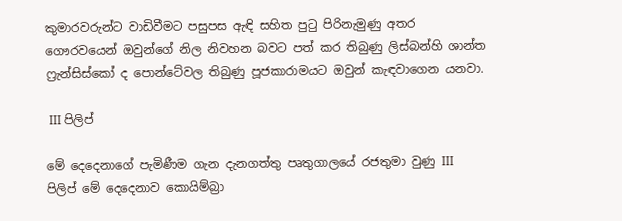කුමාරවරුන්ට වාඩිවීමට පසුපස ඇඳි සහිත පුටු පිරිනැමුණු අතර ගෞරවයෙන් ඔවුන්ගේ නිල නිවහන බවට පත් කර තිබුණු ලිස්බන්හි ශාන්ත ෆ්‍රැන්සිස්කෝ ද පොන්ටේවල තිබුණු පූජකාරාමයට ඔවුන් කැඳවාගෙන යනවා.

 III පිලිප්

මේ දෙදෙනාගේ පැමිණීම ගැන දැනගත්තු පෘතුගාලයේ රජතුමා වුණු III පිලිප් මේ දෙදෙනාව කොයිම්බ්‍රා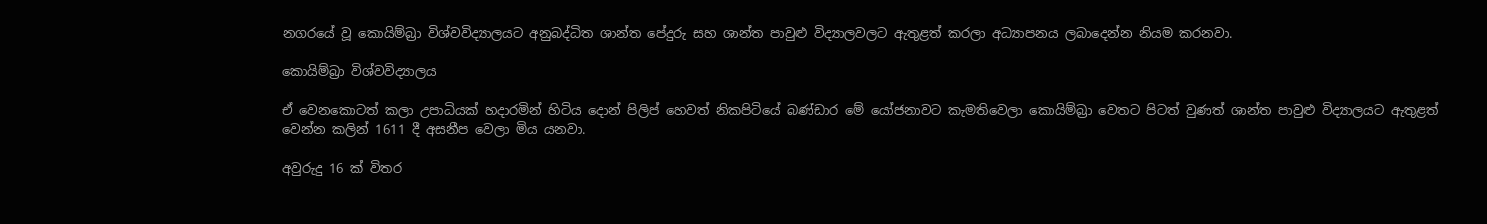නගරයේ වූ කොයිම්බ්‍රා විශ්වවිද්‍යාලයට අනුබද්ධිත ශාන්ත පේදුරු සහ ශාන්ත පාවුළු විද්‍යාලවලට ඇතුළත් කරලා අධ්‍යාපනය ලබාදෙන්න නියම කරනවා.

කොයිම්බ්‍රා විශ්වවිද්‍යාලය

ඒ වෙනකොටත් කලා උපාධියක් හදාරමින් හිටිය දොන් පිලිප් හෙවත් නිකපිටියේ බණ්ඩාර මේ යෝජනාවට කැමතිවෙලා කොයිම්බ්‍රා වෙතට පිටත් වුණත් ශාන්ත පාවුළු විද්‍යාලයට ඇතුළත් වෙන්න කලින් 1611 දී අසනීප වෙලා මිය යනවා.

අවුරුදු 16 ක් විතර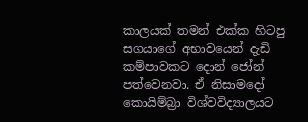කාලයක් තමන් එක්ක හිටපු සගයාගේ අභාවයෙන් දැඩි කම්පාවකට දොන් ජෝන් පත්වෙනවා. ඒ නිසාමදෝ කොයිම්බ්‍රා විශ්වවිද්‍යාලයට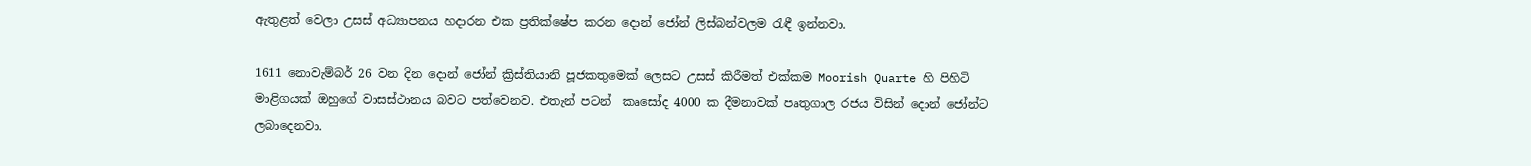ඇතුළත් වෙලා උසස් අධ්‍යාපනය හදාරන එක ප්‍රතික්ෂේප කරන දොන් ජෝන් ලිස්බන්වලම රැඳී ඉන්නවා.

1611 නොවැම්බර් 26 වන දින දොන් ජෝන් ක්‍රිස්තියානි පූජකතුමෙක් ලෙසට උසස් කිරීමත් එක්කම Moorish Quarte හි පිහිටි මාළිගයක් ඔහුගේ වාසස්ථානය බවට පත්වෙනව. එතැන් පටන්  කෘසෝද 4000 ක දීමනාවක් පෘතුගාල රජය විසින් දොන් ජෝන්ට ලබාදෙනවා.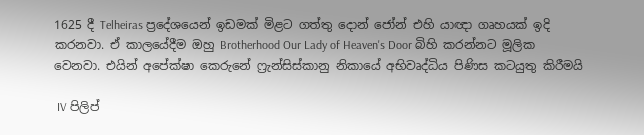1625 දී Telheiras ප්‍රදේශයෙන් ඉඩමක් මිළට ගත්තු දොන් ජෝන් එහි යාඥා ගෘහයක් ඉදි කරනවා. ඒ කාලයේදීම ඔහු Brotherhood Our Lady of Heaven's Door බිහි කරන්නට මූලික වෙනවා. එයින් අපේක්ෂා කෙරුනේ ෆ්‍රැන්සිස්කානු නිකායේ අභිවෘද්ධිය පිණිස කටයුතු කිරීමයි

 IV පිලිප්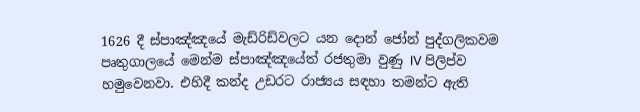1626 දී ස්පාඤ්ඤයේ මැඩ්රිඩ්වලට යන දොන් ජෝන් පුද්ගලිකවම පෘතුගාලයේ මෙන්ම ස්පාඤ්ඤයේත් රජතුමා වුණු IV පිලිප්ව හමුවෙනවා. එහිදී කන්ද උඩරට රාජ්‍යය සඳහා තමන්ට ඇති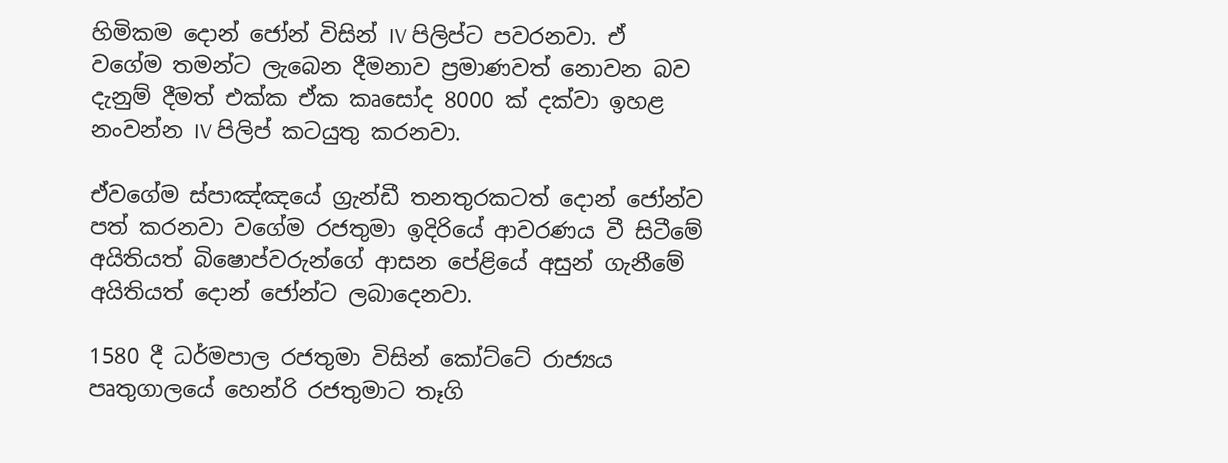හිමිකම දොන් ජෝන් විසින් IV පිලිප්ට පවරනවා. ඒ වගේම තමන්ට ලැබෙන දීමනාව ප්‍රමාණවත් නොවන බව දැනුම් දීමත් එක්ක ඒක කෘසෝද 8000 ක් දක්වා ඉහළ නංවන්න IV පිලිප් කටයුතු කරනවා.

ඒවගේම ස්පාඤ්ඤයේ ග්‍රැන්ඩී තනතුරකටත් දොන් ජෝන්ව පත් කරනවා වගේම රජතුමා ඉදිරියේ ආවරණය වී සිටීමේ අයිතියත් බිෂොප්වරුන්ගේ ආසන පේළියේ අසුන් ගැනීමේ අයිතියත් දොන් ජෝන්ට ලබාදෙනවා.

1580 දී ධර්මපාල රජතුමා විසින් කෝට්ටේ රාජ්‍යය පෘතුගාලයේ හෙන්රි රජතුමාට තෑගි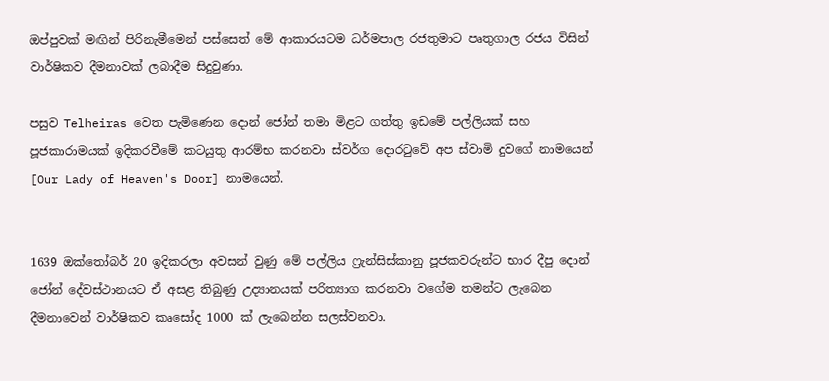ඔප්පුවක් මඟින් පිරිනැමීමෙන් පස්සෙත් මේ ආකාරයටම ධර්මපාල රජතුමාට පෘතුගාල රජය විසින් වාර්ෂිකව දීමනාවක් ලබාදීම සිදුවුණා.

පසුව Telheiras වෙත පැමිණෙන දොන් ජෝන් තමා මිළට ගත්තු ඉඩමේ පල්ලියක් සහ පූජකාරාමයක් ඉදිකරවීමේ කටයුතු ආරම්භ කරනවා ස්වර්ග දොරටුවේ අප ස්වාමි දුවගේ නාමයෙන් [Our Lady of Heaven's Door] නාමයෙන්.


1639 ඔක්තෝබර් 20 ඉදිකරලා අවසන් වුණු මේ පල්ලිය ෆ්‍රැන්සිස්කානු පූජකවරුන්ට භාර දීපු දොන් ජෝන් දේවස්ථානයට ඒ අසළ තිබුණු උද්‍යානයක් පරිත්‍යාග කරනවා වගේම තමන්ට ලැබෙන දීමනාවෙන් වාර්ෂිකව කෘසෝද 1000 ක් ලැබෙන්න සලස්වනවා.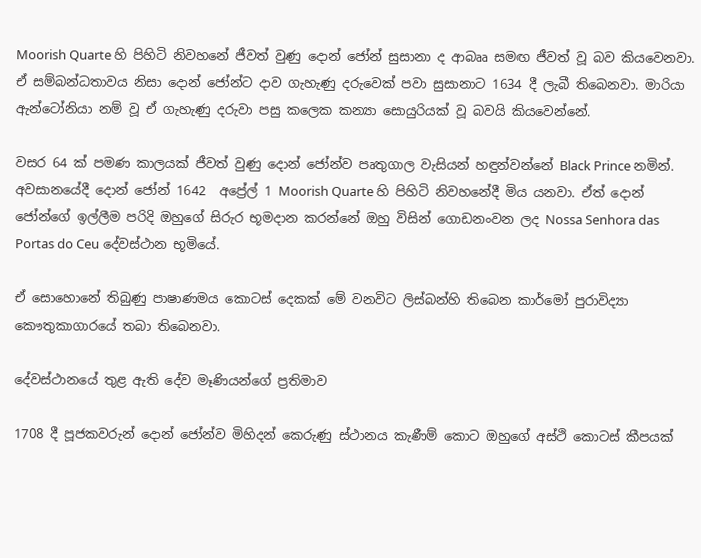Moorish Quarte හි පිහිටි නිවහනේ ජීවත් වුණු දොන් ජෝන් සුසානා ද ආබෲ සමඟ ජීවත් වූ බව කියවෙනවා. ඒ සම්බන්ධතාවය නිසා දොන් ජෝන්ට දාව ගැහැණු දරුවෙක් පවා සුසානාට 1634 දී ලැබී තිබෙනවා. මාරියා ඇන්ටෝනියා නම් වූ ඒ ගැහැණු දරුවා පසු කලෙක කන්‍යා සොයුරියක් වූ බවයි කියවෙන්නේ.

වසර 64 ක් පමණ කාලයක් ජීවත් වුණු දොන් ජෝන්ව පෘතුගාල වැසියන් හඳුන්වන්නේ Black Prince නමින්. අවසානයේදී දොන් ජෝන් 1642  අප්‍රේල් 1 Moorish Quarte හි පිහිටි නිවහනේදී මිය යනවා. ඒත් දොන් ජෝන්ගේ ඉල්ලීම පරිදි ඔහුගේ සිරුර භූමදාන කරන්නේ ඔහු විසින් ගොඩනංවන ලද Nossa Senhora das Portas do Ceu දේවස්ථාන භූමියේ.

ඒ සොහොනේ තිබුණු පාෂාණමය කොටස් දෙකක් මේ වනවිට ලිස්බන්හි තිබෙන කාර්මෝ පුරාවිද්‍යා කෞතුකාගාරයේ තබා තිබෙනවා.

දේවස්ථානයේ තුළ ඇති දේව මෑණියන්ගේ ප්‍රතිමාව

1708 දී පූජකවරුන් දොන් ජෝන්ව මිහිදන් කෙරුණු ස්ථානය කැණීම් කොට ඔහුගේ අස්ථි කොටස් කීපයක්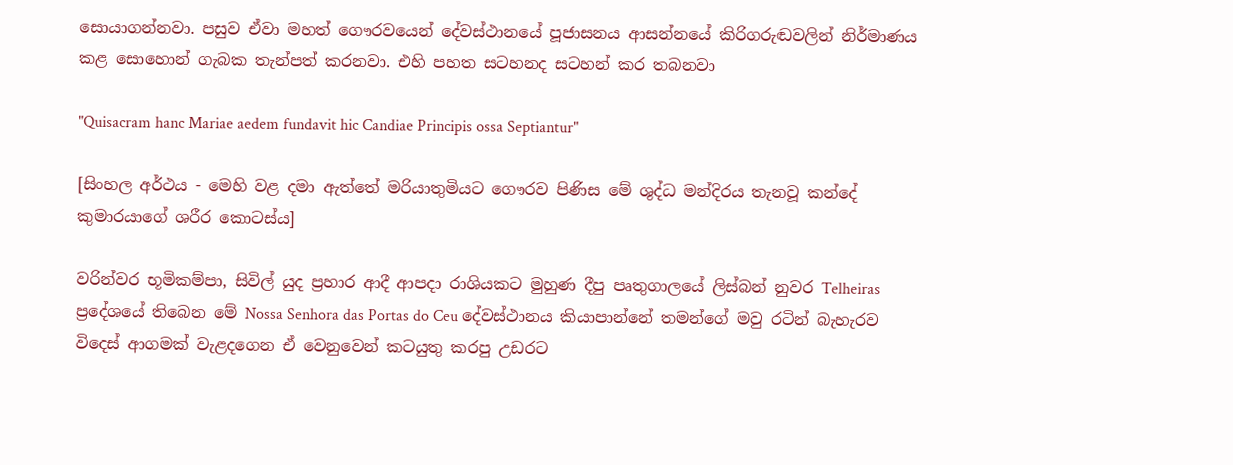සොයාගන්නවා. පසුව ඒවා මහත් ගෞරවයෙන් දේවස්ථානයේ පූජාසනය ආසන්නයේ කිරිගරුඬවලින් නිර්මාණය කළ සොහොන් ගැබක තැන්පත් කරනවා. එහි පහත සටහනද සටහන් කර තබනවා

"Quisacram hanc Mariae aedem fundavit hic Candiae Principis ossa Septiantur"

[සිංහල අර්ථය - මෙහි වළ දමා ඇත්තේ මරියාතුමියට ගෞරව පිණිස මේ ශුද්ධ මන්දිරය තැනවූ කන්දේ කුමාරයාගේ ශරීර කොටස්ය]

වරින්වර භූමිකම්පා, සිවිල් යුද ප්‍රහාර ආදී ආපදා රාශියකට මුහුණ දීපු පෘතුගාලයේ ලිස්බන් නුවර Telheiras ප්‍රදේශයේ තිබෙන මේ Nossa Senhora das Portas do Ceu දේවස්ථානය කියාපාන්නේ තමන්ගේ මවු රටින් බැහැරව විදෙස් ආගමක් වැළදගෙන ඒ වෙනුවෙන් කටයුතු කරපු උඩරට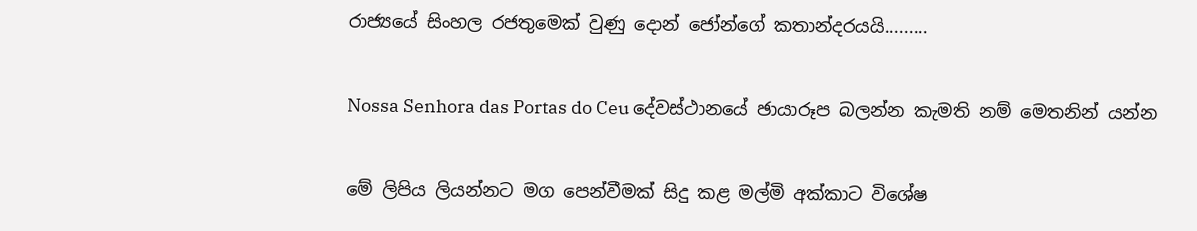රාජ්‍යයේ සිංහල රජතුමෙක් වුණු දොන් ජෝන්ගේ කතාන්දරයයි.........

Nossa Senhora das Portas do Ceu දේවස්ථානයේ ඡායාරූප බලන්න කැමති නම් මෙතනින් යන්න

මේ ලිපිය ලියන්නට මග පෙන්වීමක් සිදු කළ මල්මි අක්කාට විශේෂ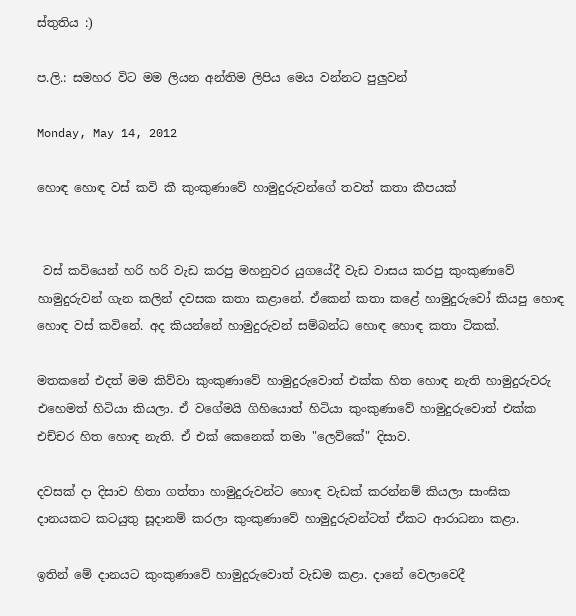ස්තුතිය :)

ප.ලි.: සමහර විට මම ලියන අන්තිම ලිපිය මෙය වන්නට පුලුවන්

Monday, May 14, 2012

හොඳ හොඳ වස් කවි කී කුංකුණාවේ හාමුදුරුවන්ගේ තවත් කතා කීපයක්


 වස් කවියෙන් හරි හරි වැඩ කරපු මහනුවර යුගයේදී වැඩ වාසය කරපු කුංකුණාවේ හාමුදුරුවන් ගැන කලින් දවසක කතා කළානේ. ඒකෙන් කතා කළේ හාමුදුරුවෝ කියපු හොඳ හොඳ වස් කවිනේ. අද කියන්නේ හාමුදුරුවන් සම්බන්ධ හොඳ හොඳ කතා ටිකක්.

මතකනේ එදත් මම කිව්වා කුංකුණාවේ හාමුදුරුවොත් එක්ක හිත හොඳ නැති හාමුදුරුවරු එහෙමත් හිටියා කියලා. ඒ වගේමයි ගිහියොත් හිටියා කුංකුණාවේ හාමුදුරුවොත් එක්ක එච්චර හිත හොඳ නැති. ඒ එක් කෙනෙක් තමා "ලෙව්කේ" දිසාව.

දවසක් දා දිසාව හිතා ගත්තා හාමුදුරුවන්ට හොඳ වැඩක් කරන්නම් කියලා සාංඝික දානයකට කටයුතු සූදානම් කරලා කුංකුණාවේ හාමුදුරුවන්ටත් ඒකට ආරාධනා කළා.

ඉතින් මේ දානයට කුංකුණාවේ හාමුදුරුවොත් වැඩම කළා. දානේ වෙලාවෙදී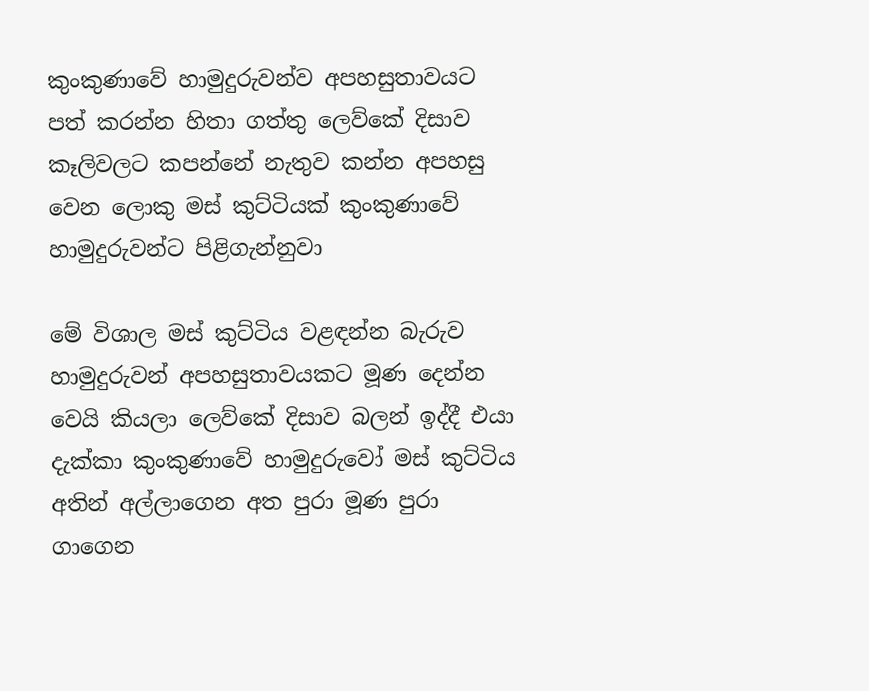කුංකුණාවේ හාමුදුරුවන්ව අපහසුතාවයට පත් කරන්න හිතා ගත්තු ලෙව්කේ දිසාව කෑලිවලට කපන්නේ නැතුව කන්න අපහසු වෙන ලොකු මස් කුට්ටියක් කුංකුණාවේ හාමුදුරුවන්ට පිළිගැන්නුවා

මේ විශාල මස් කුට්ටිය වළඳන්න බැරුව හාමුදුරුවන් අපහසුතාවයකට මූණ දෙන්න වෙයි කියලා ලෙව්කේ දිසාව බලන් ඉද්දී එයා දැක්කා කුංකුණාවේ හාමුදුරුවෝ මස් කුට්ටිය අතින් අල්ලාගෙන අත පුරා මූණ පුරා ගාගෙන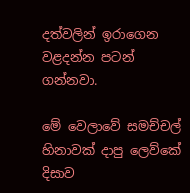දත්වලින් ඉරාගෙන වළදන්න පටන් ගන්නවා.

මේ වෙලාවේ සමච්චල් හිනාවක් දාපු ලෙව්කේ දිසාව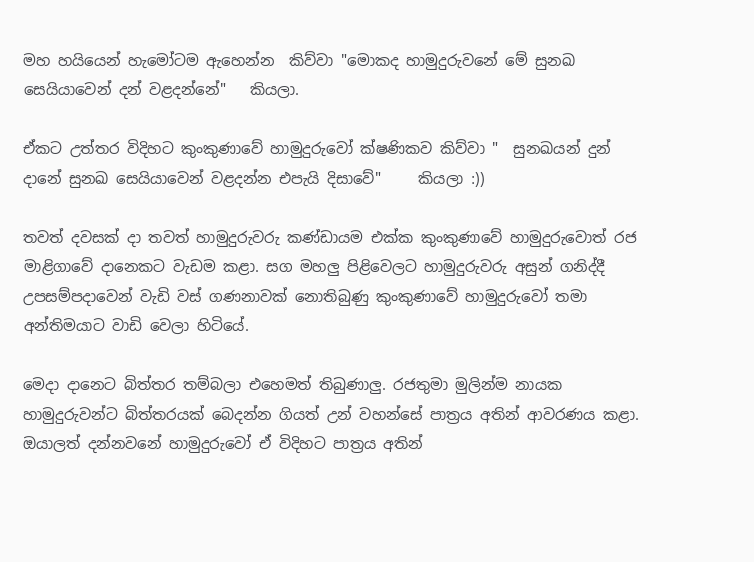මහ හයියෙන් හැමෝටම ඇහෙන්න  කිව්වා "මොකද හාමුදුරුවනේ මේ සුනඛ සෙයියාවෙන් දන් වළදන්නේ"   කියලා.

ඒකට උත්තර විදිහට කුංකුණාවේ හාමුදුරුවෝ ක්ෂණිකව කිව්වා "  සුනඛයන් දුන් දානේ සුනඛ සෙයියාවෙන් වළදන්න එපැයි දිසාවේ"     කියලා :))

තවත් දවසක් දා තවත් හාමුදුරුවරු කණ්ඩායම එක්ක කුංකුණාවේ හාමුදුරුවොත් රජ මාළිගාවේ දානෙකට වැඩම කළා. සග මහලු පිළිවෙලට හාමුදුරුවරු අසුන් ගනිද්දී උපසම්පදාවෙන් වැඩි වස් ගණනාවක් නොතිබුණු කුංකුණාවේ හාමුදුරුවෝ තමා අන්තිමයාට වාඩි වෙලා හිටියේ.

මෙදා දානෙට බිත්තර තම්බලා එහෙමත් තිබුණාලු. රජතුමා මුලින්ම නායක හාමුදුරුවන්ට බිත්තරයක් බෙදන්න ගියත් උන් වහන්සේ පාත්‍රය අතින් ආවරණය කළා. ඔයාලත් දන්නවනේ හාමුදුරුවෝ ඒ විදිහට පාත්‍රය අතින්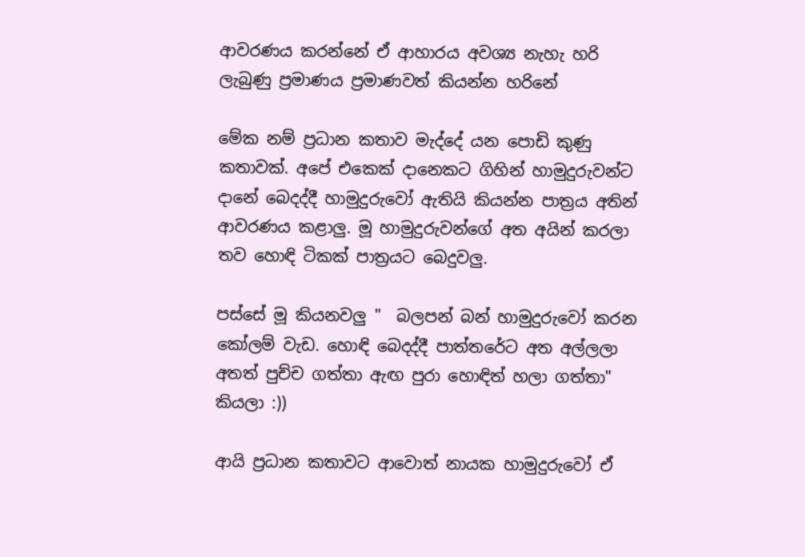ආවරණය කරන්නේ ඒ ආහාරය අවශ්‍ය නැහැ හරි ලැබුණු ප්‍රමාණය ප්‍රමාණවත් කියන්න හරිනේ

මේක නම් ප්‍රධාන කතාව මැද්දේ යන පොඩි කුණු කතාවක්. අපේ එකෙක් දානෙකට ගිහින් හාමුදුරුවන්ට දානේ බෙදද්දී හාමුදුරුවෝ ඇතියි කියන්න පාත්‍රය අතින් ආවරණය කළාලු. මූ හාමුදුරුවන්ගේ අත අයින් කරලා තව හොඳි ටිකක් පාත්‍රයට බෙදුවලු.

පස්සේ මූ කියනවලු "  බලපන් බන් හාමුදුරුවෝ කරන කෝලම් වැඩ. හොඳි බෙදද්දී පාත්තරේට අත අල්ලලා අතත් පුච්ච ගත්තා ඇඟ පුරා හොඳිත් හලා ගත්තා"   කියලා :))

ආයි ප්‍රධාන කතාවට ආවොත් නායක හාමුදුරුවෝ ඒ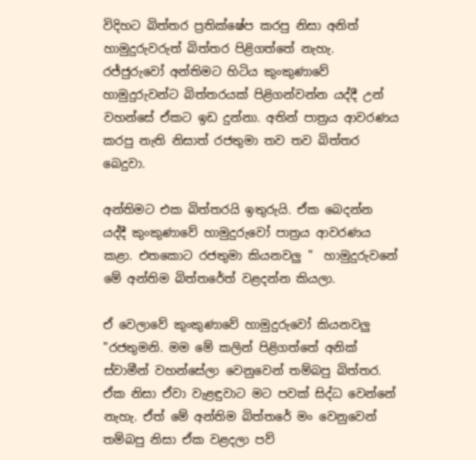විදිහට බිත්තර ප්‍රතික්ෂේප කරපු නිසා අනිත් හාමුදුරුවරුත් බිත්තර පිළිගත්තේ නැහැ.  රජ්ජුරුවෝ අන්තිමට හිටිය කුංකුණාවේ හාමුදුරුවන්ට බිත්තරයක් පිළිගන්වන්න යද්දී උන් වහන්සේ ඒකට ඉඩ දුන්නා. අතින් පාත්‍රය ආවරණය කරපු නැති නිසාත් රජතුමා තව තව බිත්තර බෙදුවා.

අන්තිමට එක බිත්තරයි ඉතුරුයි. ඒක බෙදන්න යද්දී කුංකුණාවේ හාමුදුරුවෝ පාත්‍රය ආවරණය කළා. එතකොට රජතුමා කියනවලු "  හාමුදුරුවනේ මේ අන්තිම බිත්තරේත් වළදන්න කියලා.

ඒ වෙලාවේ කුංකුණාවේ හාමුදුරුවෝ කියනවලු "රජතුමනි. මම මේ කලින් පිළිගත්තේ අනික් ස්වාමීන් වහන්සේලා වෙනුවෙන් තම්බපු බිත්තර. ඒක නිසා ඒවා වැළඳුවාට මට පවක් සිද්ධ වෙන්නේ නැහැ. ඒත් මේ අන්තිම බිත්තරේ මං වෙනුවෙන් තම්බපු නිසා ඒක වළදලා පව්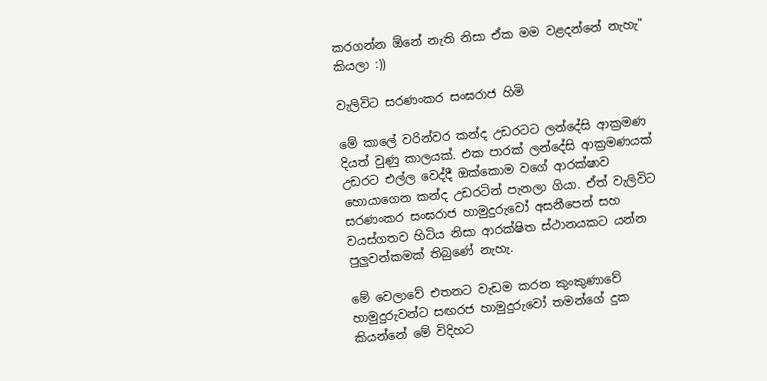කරගන්න ඕනේ නැති නිසා ඒක මම වළදන්නේ නැහැ" කියලා :))

වැලිවිට සරණංකර සංඝරාජ හිමි

මේ කාලේ වරින්වර කන්ද උඩරටට ලන්දේසි ආක්‍රමණ දියත් වුණු කාලයක්. එක පාරක් ලන්දේසි ආක්‍රමණයක් උඩරට එල්ල වෙද්දී ඔක්කොම වගේ ආරක්ෂාව හොයාගෙන කන්ද උඩරටින් පැනලා ගියා. ඒත් වැලිවිට සරණංකර සංඝරාජ හාමුදුරුවෝ අසනීපෙන් සහ වයස්ගතව හිටිය නිසා ආරක්ෂිත ස්ථානයකට යන්න පුලුවන්කමක් තිබුණේ නැහැ.

මේ වෙලාවේ එතනට වැඩම කරන කුංකුණාවේ හාමුදුරුවන්ට සඟරජ හාමුදුරුවෝ තමන්ගේ දුක කියන්නේ මේ විදිහට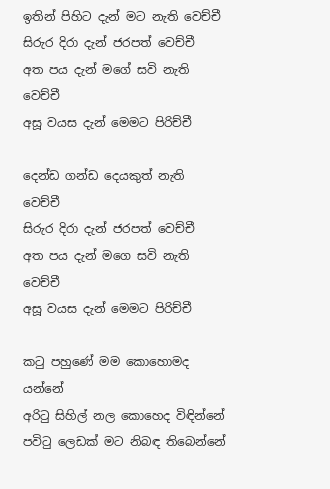ඉතින් පිහිට දැන් මට නැති වෙච්චී
සිරුර දිරා දැන් ජරපත් වෙච්චී
අත පය දැන් මගේ සවි නැති වෙච්චී
අසූ වයස දැන් මෙමට පිරිච්චී

දෙන්ඩ ගන්ඩ දෙයකුත් නැති වෙච්චී
සිරුර දිරා දැන් ජරපත් වෙච්චී
අත පය දැන් මගෙ සවි නැති වෙච්චී
අසූ වයස දැන් මෙමට පිරිච්චී

කටු පහුණේ මම කොහොමද යන්නේ
අරිටු සිහිල් නල කොහෙද විඳින්නේ
පවිටු ලෙඩක් මට නිබඳ තිබෙන්නේ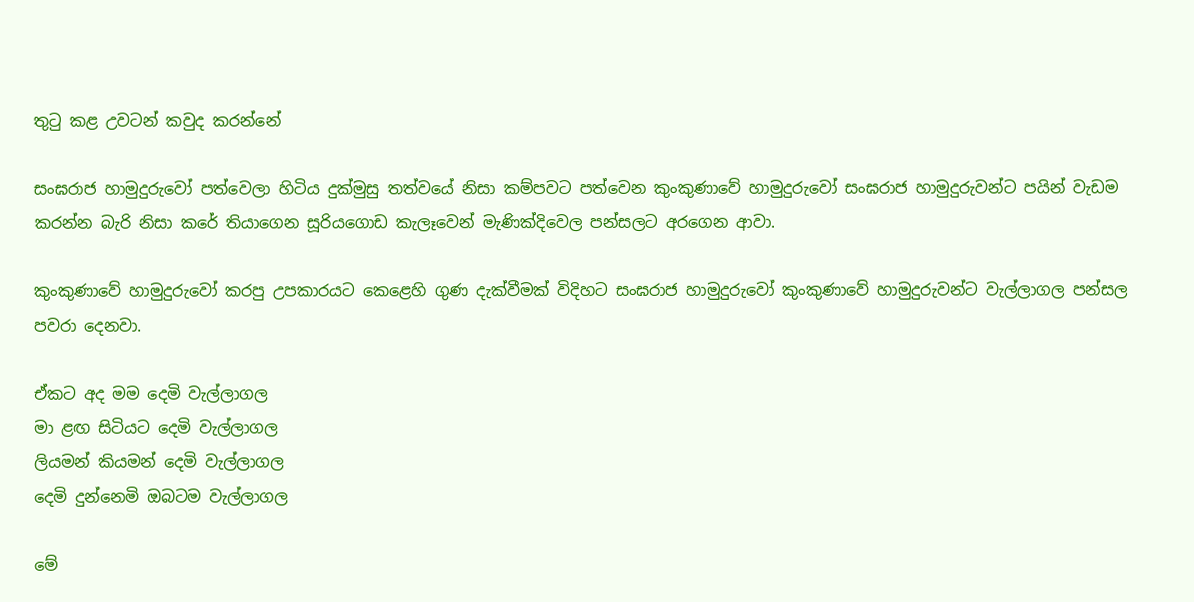තුටු කළ උවටන් කවුද කරන්නේ

සංඝරාජ හාමුදුරුවෝ පත්වෙලා හිටිය දුක්මුසු තත්වයේ නිසා කම්පවට පත්වෙන කුංකුණාවේ හාමුදුරුවෝ සංඝරාජ හාමුදුරුවන්ට පයින් වැඩම කරන්න බැරි නිසා කරේ තියාගෙන සූරියගොඩ කැලෑවෙන් මැණික්දිවෙල පන්සලට අරගෙන ආවා.

කුංකුණාවේ හාමුදුරුවෝ කරපු උපකාරයට කෙළෙහි ගුණ දැක්වීමක් විදිහට සංඝරාජ හාමුදුරුවෝ කුංකුණාවේ හාමුදුරුවන්ට වැල්ලාගල පන්සල පවරා දෙනවා.

ඒකට අද මම දෙමි වැල්ලාගල
මා ළඟ සිටියට දෙමි වැල්ලාගල
ලියමන් කියමන් දෙමි වැල්ලාගල
දෙමි දුන්නෙමි ඔබටම වැල්ලාගල

මේ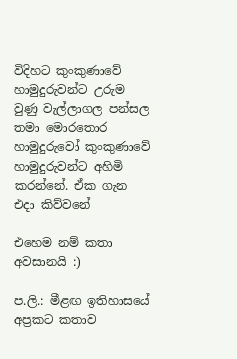විදිහට කුංකුණාවේ හාමුදුරුවන්ට උරුම වුණු වැල්ලාගල පන්සල තමා මොරතොර හාමුදුරුවෝ කුංකුණාවේ හාමුදුරුවන්ට අහිමි කරන්නේ. ඒක ගැන එදා කිව්වනේ

එහෙම නම් කතා අවසානයි :)

ප.ලි.: මීළඟ ඉතිහාසයේ අප්‍රකට කතාව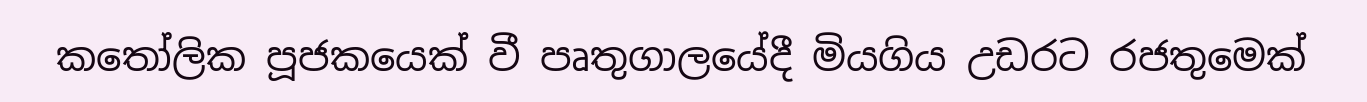කතෝලික පූජකයෙක් වී පෘතුගාලයේදී මියගිය උඩරට රජතුමෙක්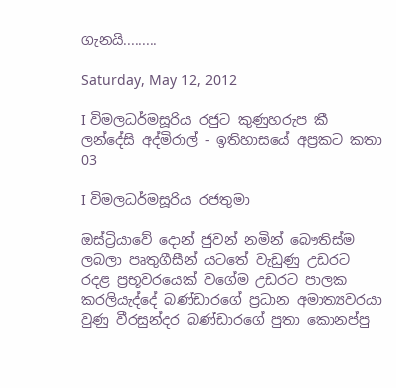ගැනයි.........

Saturday, May 12, 2012

I විමලධර්මසූරිය රජුට කුණුහරුප කී ලන්දේසි අද්මිරාල් - ඉතිහාසයේ අප්‍රකට කතා 03

I විමලධර්මසූරිය රජතුමා

ඔස්ට්‍රියාවේ දොන් ජුවන් නමින් බෞතිස්ම ලබලා පෘතුගීසීන් යටතේ වැඩුණු උඩරට රදළ ප්‍රභූවරයෙක් වගේම උඩරට පාලක කරලියැද්දේ බණ්ඩාරගේ ප්‍රධාන අමාත්‍යවරයා වුණු වීරසුන්දර බණ්ඩාරගේ පුතා කොනප්පු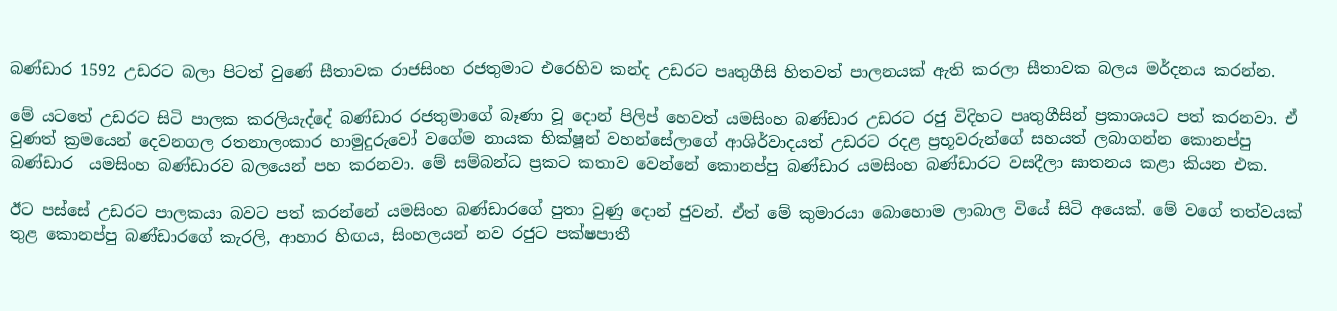බණ්ඩාර 1592 උඩරට බලා පිටත් වුණේ සීතාවක රාජසිංහ රජතුමාට එරෙහිව කන්ද උඩරට පෘතුගීසි හිතවත් පාලනයක් ඇති කරලා සීතාවක බලය මර්දනය කරන්න.

මේ යටතේ උඩරට සිටි පාලක කරලියැද්දේ බණ්ඩාර රජතුමාගේ බෑණා වූ දොන් පිලිප් හෙවත් යමසිංහ බණ්ඩාර උඩරට රජු විදිහට පෘතුගීසින් ප්‍රකාශයට පත් කරනවා. ඒ වුණත් ක්‍රමයෙන් දෙවනගල රතනාලංකාර හාමුදුරුවෝ වගේම නායක භික්ෂූන් වහන්සේලාගේ ආශිර්වාදයත් උඩරට රදළ ප්‍රභූවරුන්ගේ සහයත් ලබාගන්න කොනප්පු බණ්ඩාර  යමසිංහ බණ්ඩාරව බලයෙන් පහ කරනවා. මේ සම්බන්ධ ප්‍රකට කතාව වෙන්නේ කොනප්පු බණ්ඩාර යමසිංහ බණ්ඩාරට වසදීලා ඝාතනය කළා කියන එක.

ඊට පස්සේ උඩරට පාලකයා බවට පත් කරන්නේ යමසිංහ බණ්ඩාරගේ පුතා වුණු දොන් ජුවන්. ඒත් මේ කුමාරයා බොහොම ලාබාල වියේ සිටි අයෙක්. මේ වගේ තත්වයක් තුළ කොනප්පු බණ්ඩාරගේ කැරලි, ආහාර හිඟය, සිංහලයන් නව රජුට පක්ෂපාතී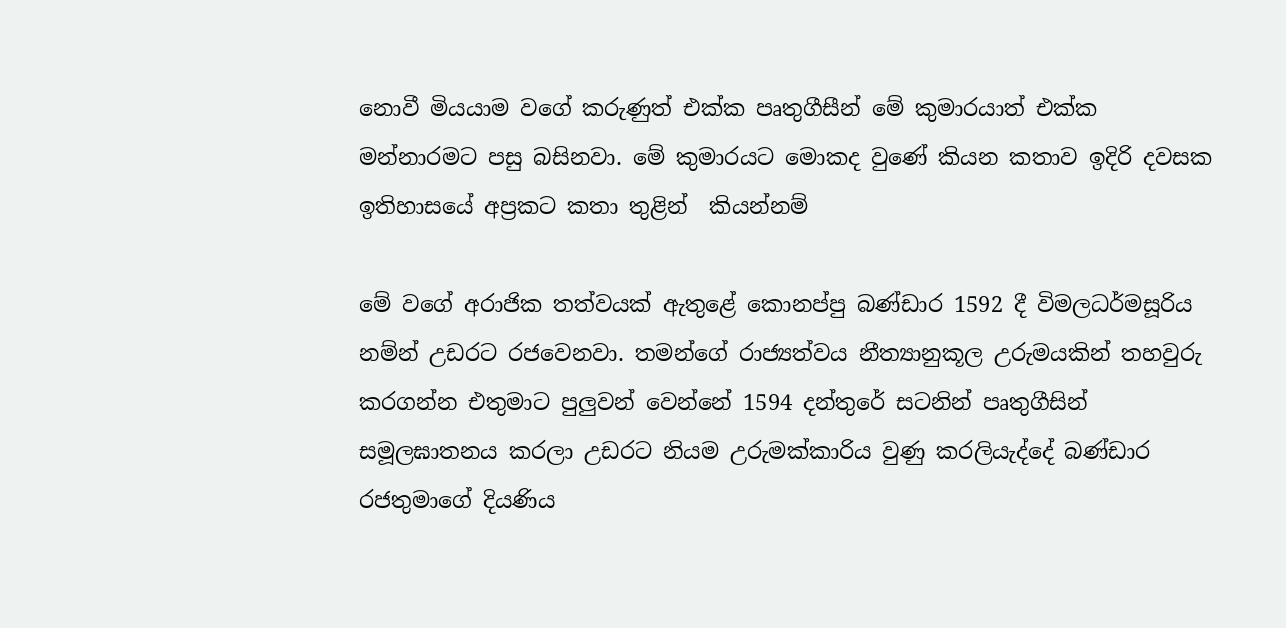නොවී මියයාම වගේ කරුණුත් එක්ක පෘතුගීසීන් මේ කුමාරයාත් එක්ක මන්නාරමට පසු බසිනවා. මේ කුමාරයට මොකද වුණේ කියන කතාව ඉදිරි දවසක ඉතිහාසයේ අප්‍රකට කතා තුළින්  කියන්නම්

මේ වගේ අරාජික තත්වයක් ඇතුළේ කොනප්පු බණ්ඩාර 1592 දී විමලධර්මසූරිය නම්න් උඩරට රජවෙනවා. තමන්ගේ රාජ්‍යත්වය නීත්‍යානුකූල උරුමයකින් තහවුරු කරගන්න එතුමාට පුලුවන් වෙන්නේ 1594 දන්තුරේ සටනින් පෘතුගීසින් සමූලඝාතනය කරලා උඩරට නියම උරුමක්කාරිය වුණු කරලියැද්දේ බණ්ඩාර රජතුමාගේ දියණිය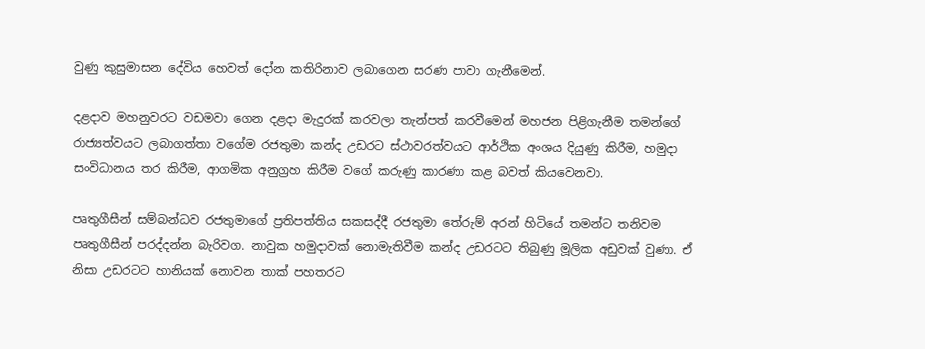වුණු කුසුමාසන දේවිය හෙවත් දෝන කතිරිනාව ලබාගෙන සරණ පාවා ගැනීමෙන්.

දළදාව මහනුවරට වඩමවා ගෙන දළදා මැදුරක් කරවලා තැන්පත් කරවීමෙන් මහජන පිළිගැනීම තමන්ගේ රාජ්‍යත්වයට ලබාගත්තා වගේම රජතුමා කන්ද උඩරට ස්ථාවරත්වයට ආර්ථික අංශය දියුණු කිරීම, හමුදා සංවිධානය තර කිරීම, ආගමික අනුග්‍රහ කිරීම වගේ කරුණු කාරණා කළ බවත් කියවෙනවා.

පෘතුගීසීන් සම්බන්ධව රජතුමාගේ ප්‍රතිපත්තිය සකසද්දී රජතුමා තේරුම් අරන් හිටියේ තමන්ට තනිවම පෘතුගීසීන් පරද්දන්න බැරිවග. නාවුක හමුදාවක් නොමැතිවීම කන්ද උඩරටට තිබුණු මූලික අඩුවක් වුණා. ඒ නිසා උඩරටට හානියක් නොවන තාක් පහතරට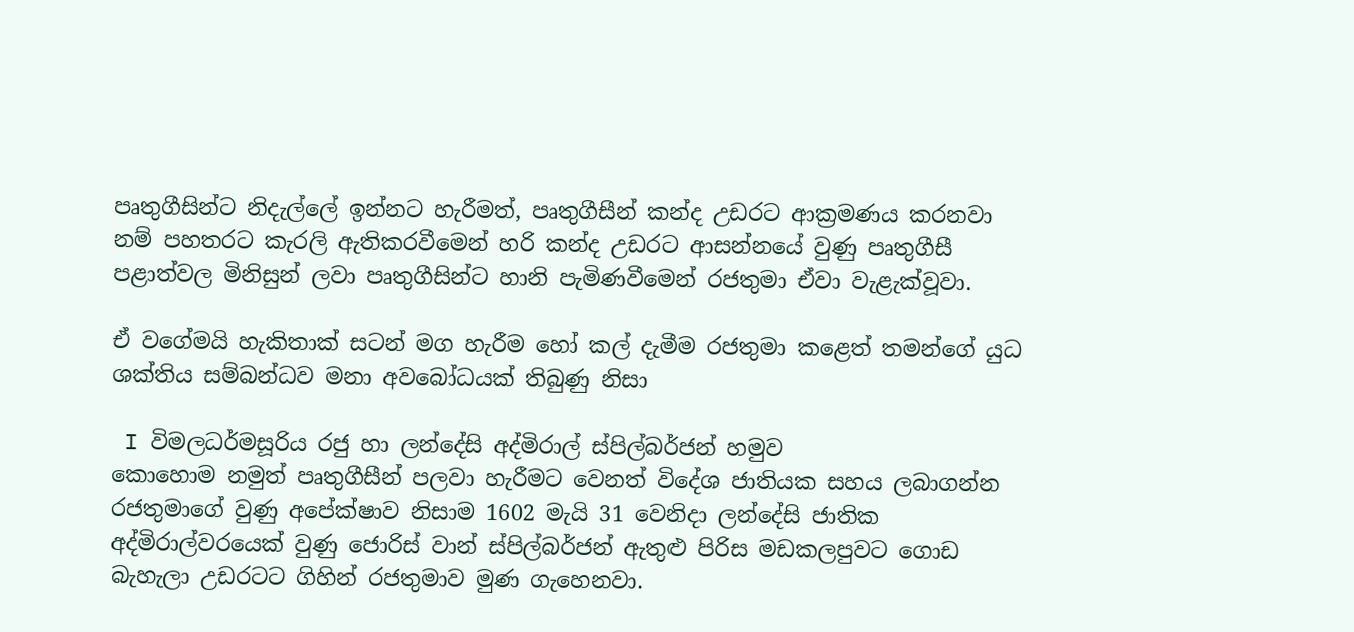පෘතුගීසින්ට නිදැල්ලේ ඉන්නට හැරීමත්, පෘතුගීසීන් කන්ද උඩරට ආක්‍රමණය කරනවා නම් පහතරට කැරලි ඇතිකරවීමෙන් හරි කන්ද උඩරට ආසන්නයේ වුණු පෘතුගීසී පළාත්වල මිනිසුන් ලවා පෘතුගීසින්ට හානි පැමිණවීමෙන් රජතුමා ඒවා වැළැක්වූවා.

ඒ වගේමයි හැකිතාක් සටන් මග හැරීම හෝ කල් දැමීම රජතුමා කළෙත් තමන්ගේ යුධ ශක්තිය සම්බන්ධව මනා අවබෝධයක් තිබුණු නිසා

 I විමලධර්මසූරිය රජු හා ලන්දේසි අද්මිරාල් ස්පිල්බර්ජන් හමුව
කොහොම නමුත් පෘතුගීසීන් පලවා හැරීමට වෙනත් විදේශ ජාතියක සහය ලබාගන්න රජතුමාගේ වුණු අපේක්ෂාව නිසාම 1602 මැයි 31 වෙනිදා ලන්දේසි ජාතික අද්මිරාල්වරයෙක් වුණු ජොරිස් වාන් ස්පිල්බර්ජන් ඇතුළු පිරිස මඩකලපුවට ගොඩ බැහැලා උඩරටට ගිහින් රජතුමාව මුණ ගැහෙනවා.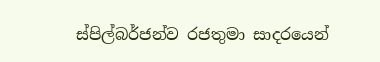ස්පිල්බර්ජන්ව රජතුමා සාදරයෙන්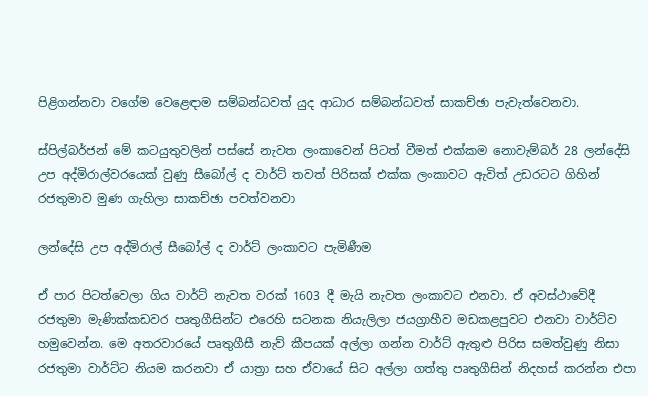පිළිගන්නවා වගේම වෙළෙඳාම සම්බන්ධවත් යුද ආධාර සම්බන්ධවත් සාකච්ඡා පැවැත්වෙනවා.

ස්පිල්බර්ජන් මේ කටයුතුවලින් පස්සේ නැවත ලංකාවෙන් පිටත් වීමත් එක්කම නොවැම්බර් 28 ලන්දේසි උප අද්මිරාල්වරයෙක් වුණු සීබෝල් ද වාර්ට් තවත් පිරිසක් එක්ක ලංකාවට ඇවිත් උඩරටට ගිහින් රජතුමාව මුණ ගැහිලා සාකච්ඡා පවත්වනවා

ලන්දේසි උප අද්මිරාල් සීබෝල් ද වාර්ට් ලංකාවට පැමිණීම

ඒ පාර පිටත්වෙලා ගිය වාර්ට් නැවත වරක් 1603 දී මැයි නැවත ලංකාවට එනවා. ඒ අවස්ථාවේදී රජතුමා මැණික්කඩවර පෘතුගීසින්ට එරෙහි සටනක නියැලිලා ජයග්‍රාහීව මඩකළපුවට එනවා වාර්ට්ව හමුවෙන්න. මෙ අතරවාරයේ පෘතුගීසී නැව් කීපයක් අල්ලා ගන්න වාර්ට් ඇතුළු පිරිස සමත්වුණු නිසා රජතුමා වාර්ට්ට නියම කරනවා ඒ යාත්‍රා සහ ඒවායේ සිට අල්ලා ගත්තු පෘතුගීසින් නිදහස් කරන්න එපා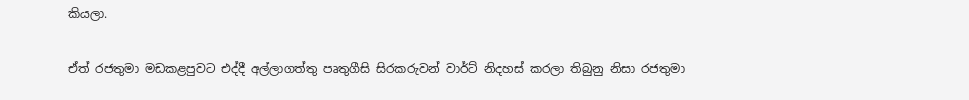කියලා.

ඒත් රජතුමා මඩකළපුවට එද්දී අල්ලාගත්තු පෘතුගීසි සිරකරුවන් වාර්ට් නිදහස් කරලා තිබුනු නිසා රජතුමා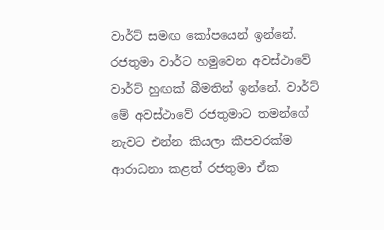වාර්ට් සමඟ කෝපයෙන් ඉන්නේ. රජතුමා වාර්ට හමුවෙන අවස්ථාවේ වාර්ට් හුඟක් බීමතින් ඉන්නේ. වාර්ට් මේ අවස්ථාවේ රජතුමාට තමන්ගේ නැවට එන්න කියලා කීපවරක්ම ආරාධනා කළත් රජතුමා ඒක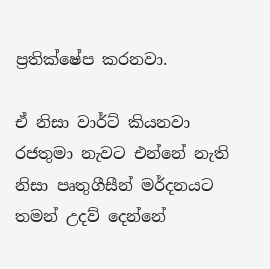ප්‍රතික්ෂේප කරනවා.

ඒ නිසා වාර්ට් කියනවා රජතුමා නැවට එන්නේ නැති නිසා පෘතුගීසීන් මර්දනයට තමන් උදව් දෙන්නේ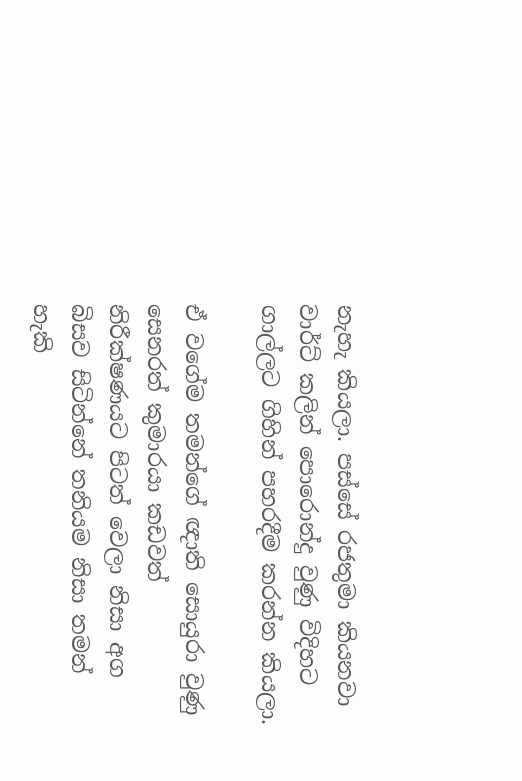නැහැ කියලා. පස්සේ රජතුමා කියනවා වාර්ට් කලින් පොරොන්දු වුණු විදිහට ගාල්ලට ගිහින් පහරදීම කරන්න කියලා.

ඒ වගේම තමන්ගේ ඥාති සොයුරා වුණු සෙනරත් කුමාරයා කඩවත් නිරීක්ෂණයට පිටත් වෙලා නිසා අග බිසව සිටින්නේ තනියම නිසා තමන් හැකි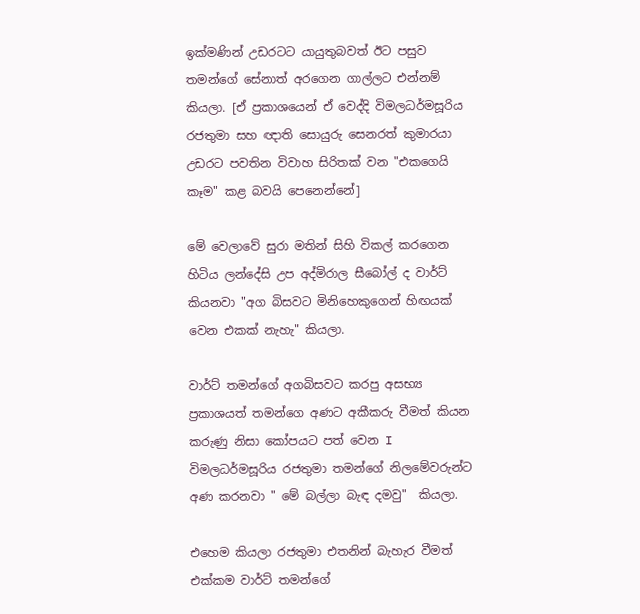ඉක්මණින් උඩරටට යායුතුබවත් ඊට පසුව තමන්ගේ සේනාත් අරගෙන ගාල්ලට එන්නම් කියලා. [ඒ ප්‍රකාශයෙන් ඒ වෙද්දි විමලධර්මසූරිය රජතුමා සහ ඥාති සොයුරු සෙනරත් කුමාරයා උඩරට පවතින විවාහ සිරිතක් වන "එකගෙයි කෑම" කළ බවයි පෙනෙන්නේ]

මේ වෙලාවේ සුරා මතින් සිහි විකල් කරගෙන හිටිය ලන්දේසි උප අද්මිරාල සීබෝල් ද වාර්ට් කියනවා "අග බිසවට මිනිහෙකුගෙන් හිඟයක් වෙන එකක් නැහැ" කියලා.

වාර්ට් තමන්ගේ අගබිසවට කරපු අසභ්‍ය ප්‍රකාශයත් තමන්ගෙ අණට අකීකරු වීමත් කියන කරුණු නිසා කෝපයට පත් වෙන I විමලධර්මසූරිය රජතුමා තමන්ගේ නිලමේවරුන්ට අණ කරනවා " මේ බල්ලා බැඳ දමවු"  කියලා.

එහෙම කියලා රජතුමා එතනින් බැහැර වීමත් එක්කම වාර්ට් තමන්ගේ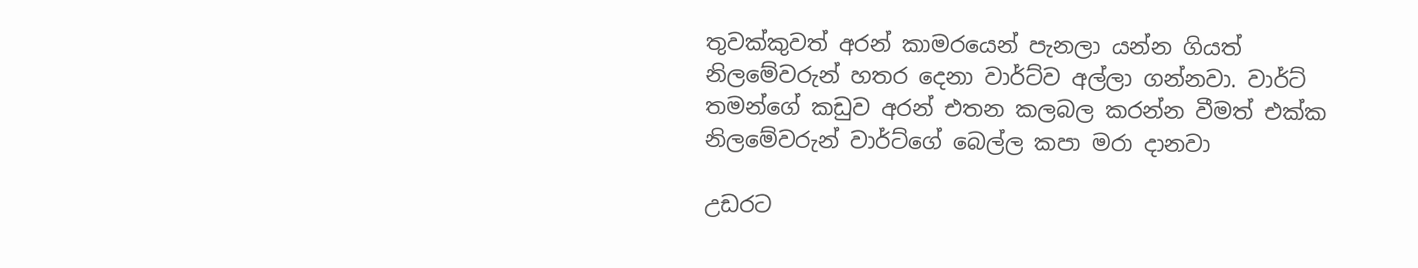තුවක්කුවත් අරන් කාමරයෙන් පැනලා යන්න ගියත් නිලමේවරුන් හතර දෙනා වාර්ට්ව අල්ලා ගන්නවා. වාර්ට් තමන්ගේ කඩුව අරන් එතන කලබල කරන්න වීමත් එක්ක නිලමේවරුන් වාර්ට්ගේ බෙල්ල කපා මරා දානවා

උඩරට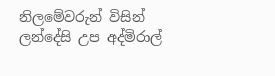නිලමේවරුන් විසින් ලන්දේසි උප අද්මිරාල්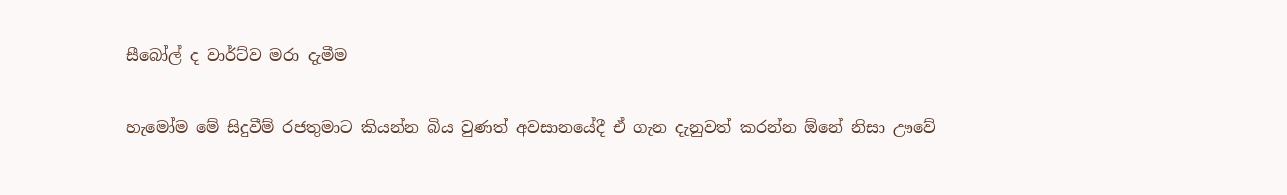සීබෝල් ද වාර්ට්ව මරා දැමීම

හැමෝම මේ සිදුවීම් රජතුමාට කියන්න බිය වුණත් අවසානයේදී ඒ ගැන දැනුවත් කරන්න ඕනේ නිසා ඌවේ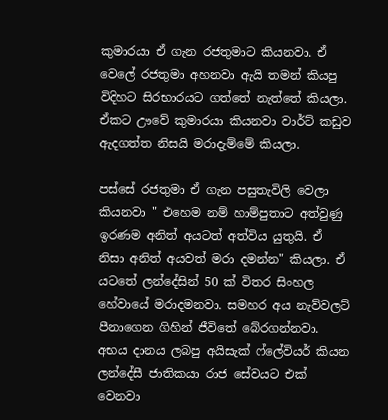කුමාරයා ඒ ගැන රජතුමාට කියනවා. ඒ වෙලේ රජතුමා අහනවා ඇයි තමන් කියපු විදිහට සිරභාරයට ගත්තේ නැත්තේ කියලා. ඒකට ඌවේ කුමාරයා කියනවා වාර්ට් කඩුව ඇදගත්ත නිසයි මරාදැම්මේ කියලා.

පස්සේ රජතුමා ඒ ගැන පසුතැවිලි වෙලා කියනවා " එහෙම නම් හාම්පුතාට අත්වුණු ඉරණම අනිත් අයටත් අත්විය යුතුයි. ඒ නිසා අනිත් අයවත් මරා දමන්න" කියලා. ඒ යටතේ ලන්දේසින් 50 ක් විතර සිංහල හේවායේ මරාදමනවා. සමහර අය නැව්වලට් පීනාගෙන ගිහින් ජීවිතේ බේරගන්නවා. අභය දානය ලබපු අයිසැක් ෆ්ලේවියර් කියන ලන්දේසී ජාතිකයා රාජ සේවයට එක් වෙනවා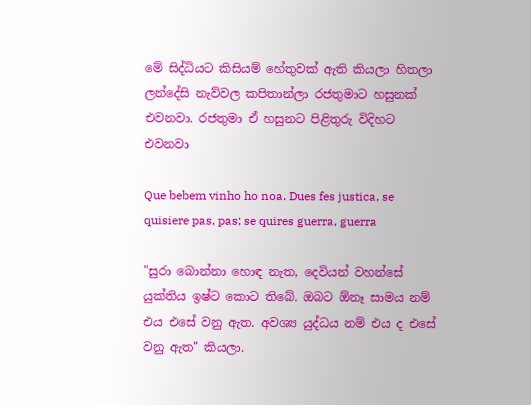මේ සිද්ධියට කිසියම් හේතුවක් ඇති කියලා හිතලා ලන්දේසි නැව්වල කපිතාන්ලා රජතුමාට හසුනක් එවනවා. රජතුමා ඒ හසුනට පිළිතුරු විදිහට එවනවා

Que bebem vinho ho noa. Dues fes justica, se quisiere pas, pas; se quires guerra, guerra

"සුරා බොන්නා හොඳ නැත, දෙවියන් වහන්සේ යුක්තිය ඉෂ්ට කොට තිබේ. ඔබට ඕනෑ සාමය නම් එය එසේ වනු ඇත. අවශ්‍ය යුද්ධය නම් එය ද එසේ වනු ඇත" කියලා.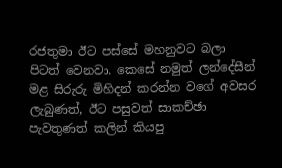රජතුමා ඊට පස්සේ මහනුවට බලා පිටත් වෙනවා. කෙසේ නමුත් ලන්දේසීන් මළ සිරුරු මිහිදන් කරන්න වගේ අවසර ලැබුණත්, ඊට පසුවත් සාකච්ඡා පැවතුණත් කලින් කියපු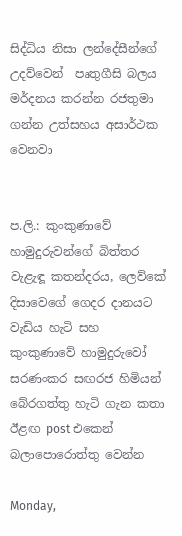සිද්ධිය නිසා ලන්දේසීන්ගේ උදව්වෙන්  පෘතුගීසි බලය මර්දනය කරන්න රජතුමා ගන්න උත්සහය අසාර්ථක වෙනවා


ප.ලි.: කුංකුණාවේ හාමුදුරුවන්ගේ බිත්තර වැළැඳූ කතන්දරය, ලෙව්කේ දිසාවෙගේ ගෙදර දානයට වැඩිය හැටි සහ කුංකුණාවේ හාමුදුරුවෝ සරණංකර සඟරජ හිමියන් බේරගත්තු හැටි ගැන කතා ඊළඟ post එකෙන් බලාපොරොත්තු වෙන්න

Monday,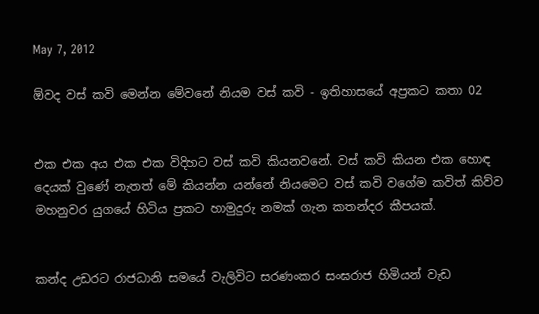May 7, 2012

ඕවද වස් කවි මෙන්න මේවනේ නියම වස් කවි - ඉතිහාසයේ අප්‍රකට කතා 02


එක එක අය එක එක විදිහට වස් කවි කියනවනේ. වස් කවි කියන එක හොඳ දෙයක් වුණේ නැතත් මේ කියන්න යන්නේ නියමෙට වස් කවි වගේම කවිත් කිව්ව මහනුවර යුගයේ හිටිය ප්‍රකට හාමුදුරු නමක් ගැන කතන්දර කීපයක්.


කන්ද උඩරට රාජධානි සමයේ වැලිවිට සරණංකර සංඝරාජ හිමියන් වැඩ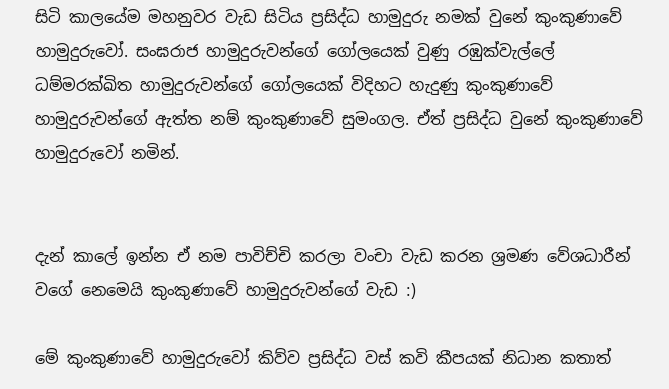සිටි කාලයේම මහනුවර වැඩ සිටිය ප්‍රසිද්ධ හාමුදුරු නමක් වුනේ කුංකුණාවේ හාමුදුරුවෝ. සංඝරාජ හාමුදුරුවන්ගේ ගෝලයෙක් වුණු රඹුක්වැල්ලේ ධම්මරක්ඛිත හාමුදුරුවන්ගේ ගෝලයෙක් විදිහට හැදුණු කුංකුණාවේ හාමුදුරුවන්ගේ ඇත්ත නම් කුංකුණාවේ සුමංගල. ඒත් ප්‍රසිද්ධ වුනේ කුංකුණාවේ හාමුදුරුවෝ නමින්.


දැන් කාලේ ඉන්න ඒ නම පාවිච්චි කරලා වංචා වැඩ කරන ශ්‍රමණ වේශධාරීන් වගේ නෙමෙයි කුංකුණාවේ හාමුදුරුවන්ගේ වැඩ :)

මේ කුංකුණාවේ හාමුදුරුවෝ කිව්ව ප්‍රසිද්ධ වස් කවි කීපයක් නිධාන කතාත්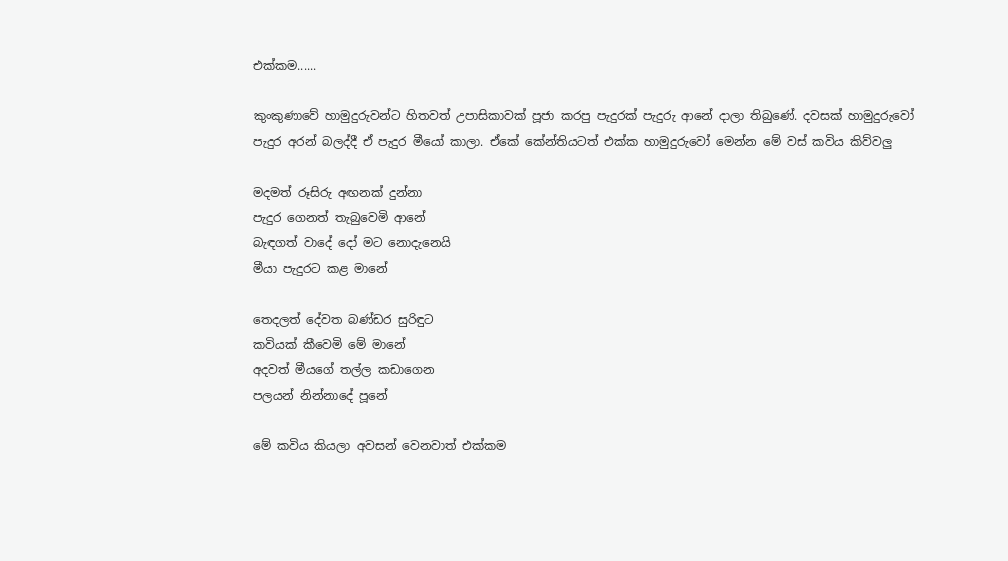එක්කම......

කුංකුණාවේ හාමුදුරුවන්ට හිතවත් උපාසිකාවක් පූජා කරපු පැදුරක් පැදුරු ආනේ දාලා තිබුණේ. දවසක් හාමුදුරුවෝ පැදුර අරන් බලද්දී ඒ පැදුර මීයෝ කාලා. ඒකේ කේන්තියටත් එක්ක හාමුදුරුවෝ මෙන්න මේ වස් කවිය කිව්වලු

මදමත් රූසිරු අඟනක් දුන්නා
පැදුර ගෙනත් තැබුවෙමි ආනේ
බැඳගත් වාදේ දෝ මට නොදැනෙයි
මීයා පැදුරට කළ මානේ

තෙදලත් දේවත බණ්ඩර සුරිඳුට
කවියක් කීවෙමි මේ මානේ
අදවත් මීයගේ තල්ල කඩාගෙන
පලයන් නින්නාදේ පූනේ

මේ කවිය කියලා අවසන් වෙනවාත් එක්කම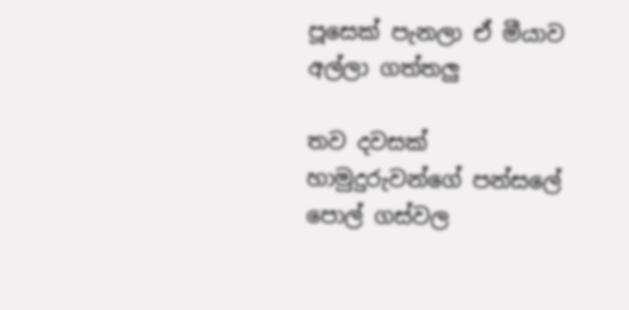පූසෙක් පැනලා ඒ මීයාව අල්ලා ගත්තලු

තව දවසක් හාමුදුරුවන්ගේ පන්සලේ පොල් ගස්වල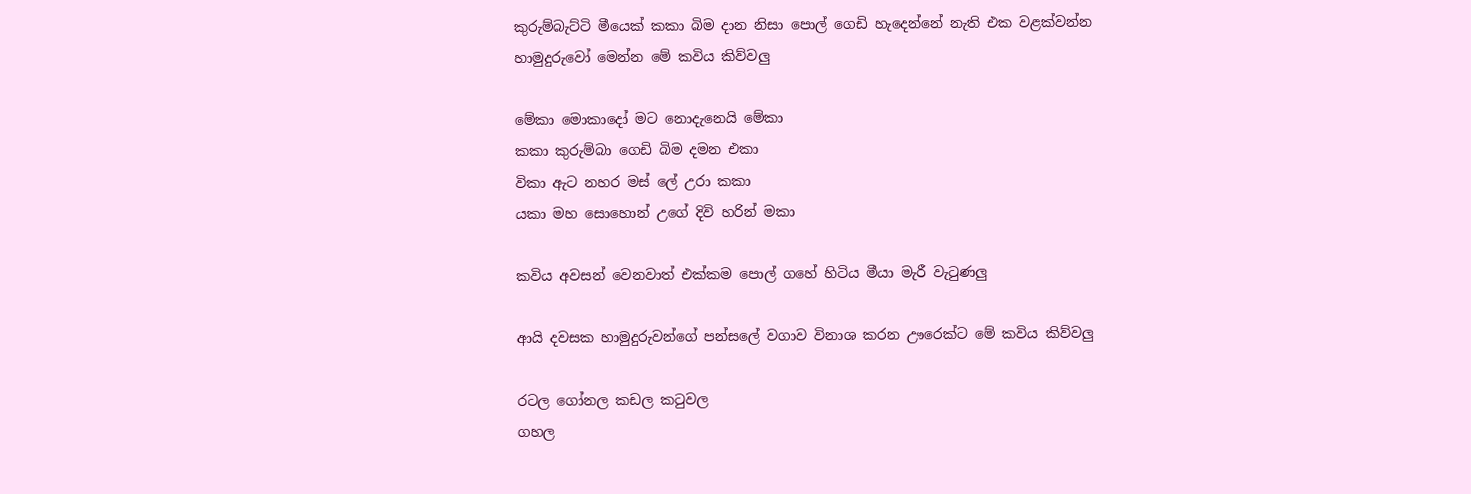කුරුම්බැට්ටි මීයෙක් කකා බිම දාන නිසා පොල් ගෙඩි හැදෙන්නේ නැති එක වළක්වන්න හාමුදුරුවෝ මෙන්න මේ කවිය කිව්වලු

මේකා මොකාදෝ මට නොදැනෙයි මේකා
කකා කුරුම්බා ගෙඩි බිම දමන එකා
විකා ඇට නහර මස් ලේ උරා කකා
යකා මහ සොහොන් උගේ දිවි හරින් මකා

කවිය අවසන් වෙනවාත් එක්කම පොල් ගහේ හිටිය මීයා මැරී වැටුණලු

ආයි දවසක හාමුදුරුවන්ගේ පන්සලේ වගාව විනාශ කරන ඌරෙක්ට මේ කවිය කිව්වලු

රටල ගෝනල කඩල කටුවල
ගහල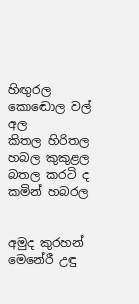හිඟුරල කොඬොල වල් අල
කිතල හිරිතල හබල කුකුළල
බතල කරටි ද කමින් හබරල


අමුද කුරහන් මෙනේරී උඳු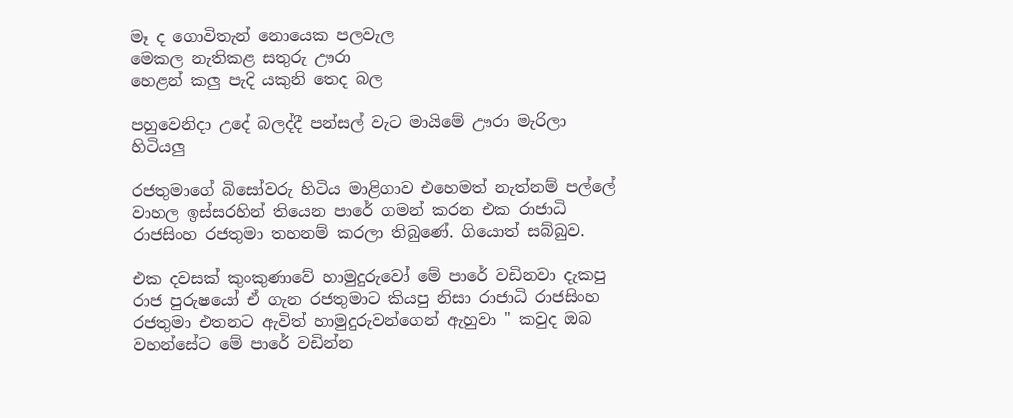මෑ ද ගොවිතැන් නොයෙක පලවැල
මෙකල නැතිකළ සතුරු ඌරා
හෙළන් කලු පැදි යකුනි තෙද බල

පහුවෙනිදා උදේ බලද්දී පන්සල් වැට මායිමේ ඌරා මැරිලා හිටියලු

රජතුමාගේ බිසෝවරු හිටිය මාළිගාව එහෙමත් නැත්නම් පල්ලේ වාහල ඉස්සරහින් තියෙන පාරේ ගමන් කරන එක රාජාධි රාජසිංහ රජතුමා තහනම් කරලා තිබුණේ. ගියොත් සබ්බුව.

එක දවසක් කුංකුණාවේ හාමුදුරුවෝ මේ පාරේ වඩිනවා දැකපු රාජ පුරුෂයෝ ඒ ගැන රජතුමාට කියපු නිසා රාජාධි රාජසිංහ රජතුමා එතනට ඇවිත් හාමුදුරුවන්ගෙන් ඇහුවා " කවුද ඔබ වහන්සේට මේ පාරේ වඩින්න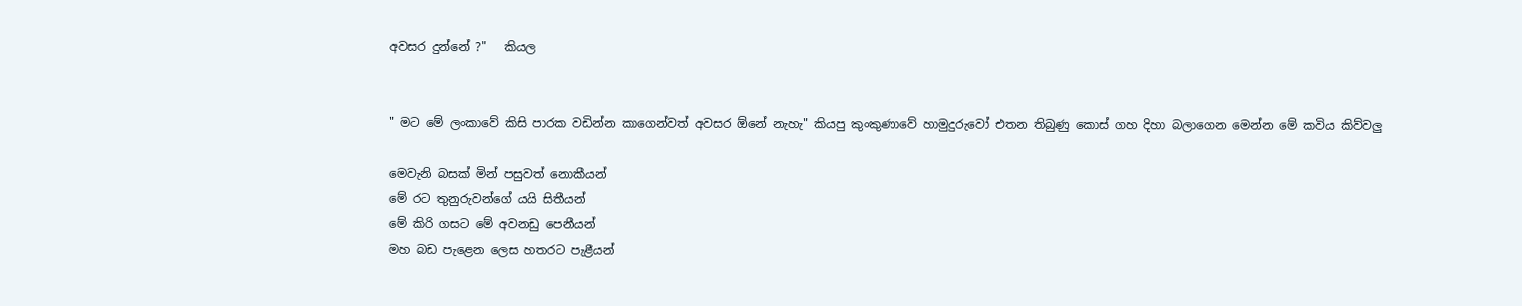අවසර දුන්නේ ?"   කියල


" මට මේ ලංකාවේ කිසි පාරක වඩින්න කාගෙන්වත් අවසර ඕනේ නැහැ" කියපු කුංකුණාවේ හාමුදුරුවෝ එතන තිබුණු කොස් ගහ දිහා බලාගෙන මෙන්න මේ කවිය කිව්වලු

මෙවැනි බසක් මින් පසුවත් නොකීයන්
මේ රට තුනුරුවන්ගේ යයි සිතීයන්
මේ කිරි ගසට මේ අවනඩු පෙනීයන්
මහ බඩ පැළෙන ලෙස හතරට පැළීයන්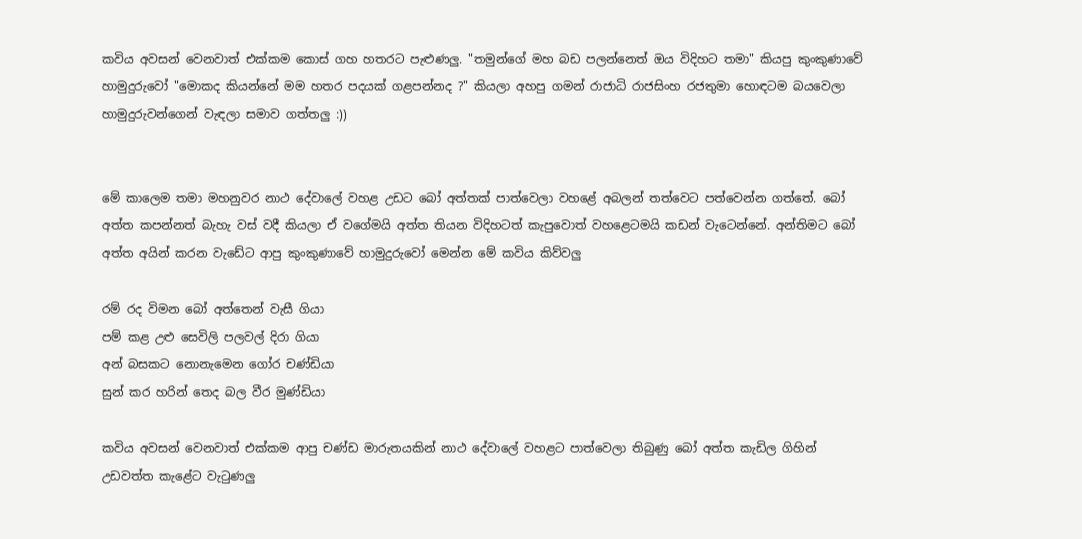කවිය අවසන් වෙනවාත් එක්කම කොස් ගහ හතරට පැළුණලු. "තමුන්ගේ මහ බඩ පලන්නෙත් ඔය විදිහට තමා" කියපු කුංකුණාවේ හාමුදුරුවෝ "මොකද කියන්නේ මම හතර පදයක් ගළපන්නද ?" කියලා අහපු ගමන් රාජාධි රාජසිංහ රජතුමා හොඳටම බයවෙලා හාමුදුරුවන්ගෙන් වැඳලා සමාව ගත්තලු :))


මේ කාලෙම තමා මහනුවර නාථ දේවාලේ වහළ උඩට බෝ අත්තක් පාත්වෙලා වහළේ අබලන් තත්වෙට පත්වෙන්න ගත්තේ. බෝ අත්ත කපන්නත් බැහැ වස් වදී කියලා ඒ වගේමයි අත්ත තියන විදිහටත් කැපුවොත් වහළෙටමයි කඩන් වැටෙන්නේ. අන්තිමට බෝ අත්ත අයින් කරන වැඩේට ආපු කුංකුණාවේ හාමුදුරුවෝ මෙන්න මේ කවිය කිව්වලු

රම් රද විමන බෝ අත්තෙන් වැසී ගියා
පම් කළ උළු සෙවිලි පලවල් දිරා ගියා
අන් බසකට නොනැමෙන ගෝර චණ්ඩියා
සුන් කර හරින් තෙද බල වීර මුණ්ඩියා

කවිය අවසන් වෙනවාත් එක්කම ආපු චණ්ඩ මාරුතයකින් නාථ දේවාලේ වහළට පාත්වෙලා තිබුණු බෝ අත්ත කැඩිල ගිහින් උඩවත්ත කැළේට වැටුණලු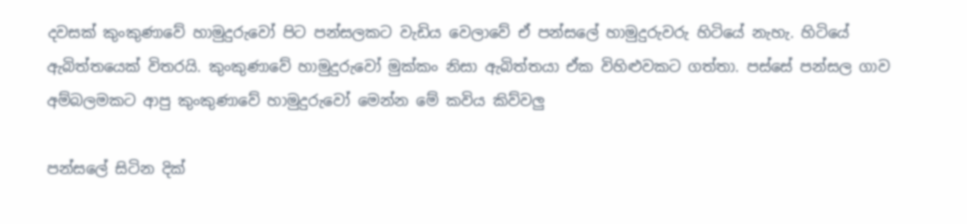දවසක් කුංකුණාවේ හාමුදුරුවෝ පිට පන්සලකට වැඩිය වෙලාවේ ඒ පන්සලේ හාමුදුරුවරු හිටියේ නැහැ. හිටියේ ඇබිත්තයෙක් විතරයි. කුංකුණාවේ හාමුදුරුවෝ මුක්කං නිසා ඇබිත්තයා ඒක විහිළුවකට ගත්තා. පස්සේ පන්සල ගාව අම්බලමකට ආපු කුංකුණාවේ හාමුදුරුවෝ මෙන්න මේ කවිය කිව්වලු

පන්සලේ සිටින දික්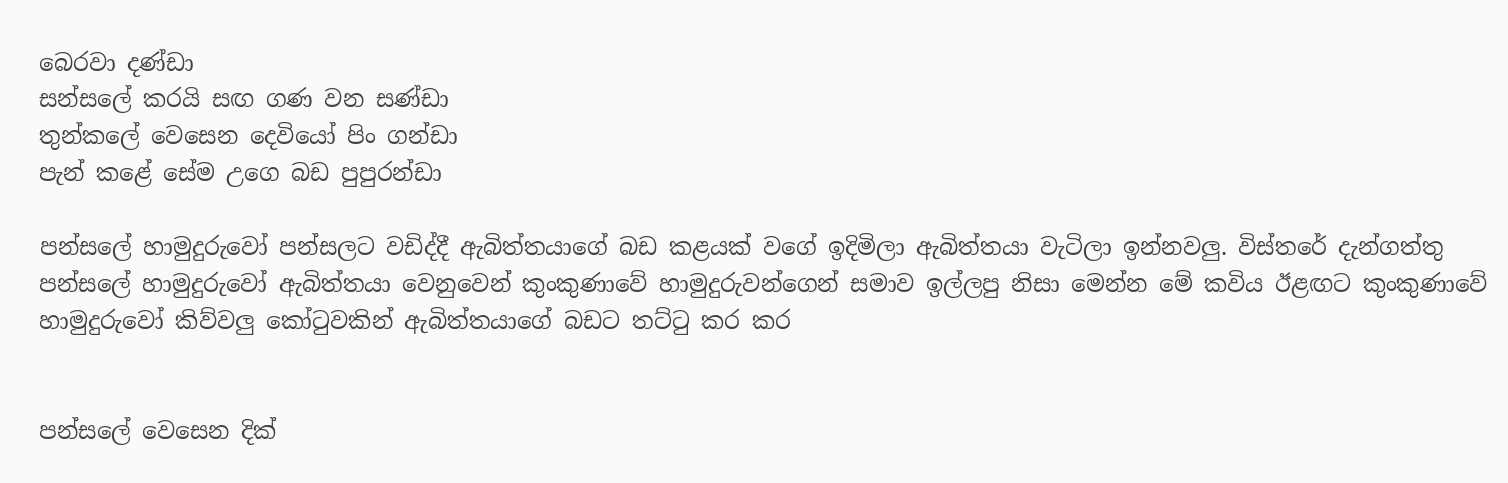බෙරවා දණ්ඩා
සන්සලේ කරයි සඟ ගණ වන සණ්ඩා
තුන්කලේ වෙසෙන දෙවියෝ පිං ගන්ඩා
පැන් කළේ සේම උගෙ බඩ පුපුරන්ඩා

පන්සලේ හාමුදුරුවෝ පන්සලට වඩිද්දී ඇබිත්තයාගේ බඩ කළයක් වගේ ඉදිමිලා ඇබිත්තයා වැටිලා ඉන්නවලු. විස්තරේ දැන්ගත්තු පන්සලේ හාමුදුරුවෝ ඇබිත්තයා වෙනුවෙන් කුංකුණාවේ හාමුදුරුවන්ගෙන් සමාව ඉල්ලපු නිසා මෙන්න මේ කවිය ඊළඟට කුංකුණාවේ හාමුදුරුවෝ කිව්වලු කෝටුවකින් ඇබිත්තයාගේ බඩට තට්ටු කර කර


පන්සලේ වෙසෙන දික්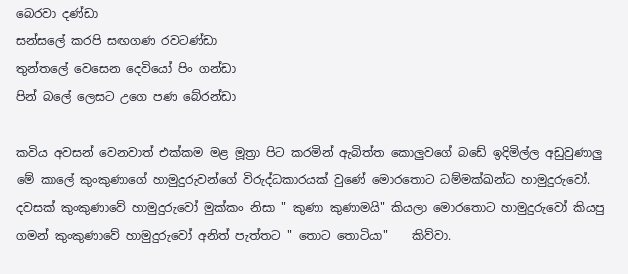බෙරවා දණ්ඩා
සන්සලේ කරපි සඟගණ රවටණ්ඩා
තුන්තලේ වෙසෙන දෙවියෝ පිං ගන්ඩා
පින් බලේ ලෙසට උගෙ පණ බේරන්ඩා

කවිය අවසන් වෙනවාත් එක්කම මළ මූත්‍රා පිට කරමින් ඇබිත්ත කොලුවගේ බඩේ ඉදිමිල්ල අඩුවුණාලු
මේ කාලේ කුංකුණාගේ හාමුදුරුවන්ගේ විරුද්ධකාරයක් වුණේ මොරතොට ධම්මක්ඛන්ධ හාමුදුරුවෝ. දවසක් කුංකුණාවේ හාමුදුරුවෝ මුක්කං නිසා " කුණා කුණාමයි" කියලා මොරතොට හාමුදුරුවෝ කියපු ගමන් කුංකුණාවේ හාමුදුරුවෝ අනිත් පැත්තට " තොට තොටියා"    කිව්වා.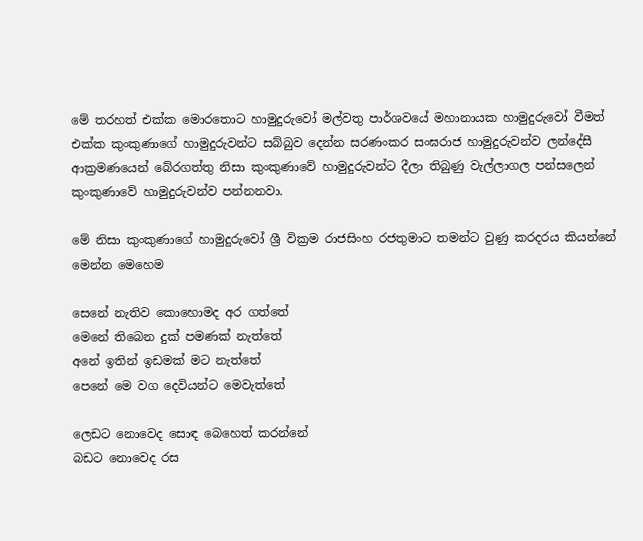මේ තරහත් එක්ක මොරතොට හාමුදුරුවෝ මල්වතු පාර්ශවයේ මහානායක හාමුදුරුවෝ වීමත් එක්ක කුංකුණාගේ හාමුදුරුවන්ට සබ්බුව දෙන්න සරණංකර සංඝරාජ හාමුදුරුවන්ව ලන්දේසී ආක්‍රමණයෙන් බේරගත්තු නිසා කුංකුණාවේ හාමුදුරුවන්ට දීලා තිබුණු වැල්ලාගල පන්සලෙන් කුංකුණාවේ හාමුදුරුවන්ව පන්නනවා.

මේ නිසා කුංකුණාගේ හාමුදුරුවෝ ශ්‍රී වික්‍රම රාජසිංහ රජතුමාට තමන්ට වුණු කරදරය කියන්නේ මෙන්න මෙහෙම

සෙනේ නැතිව කොහොමද අර ගත්තේ
මෙනේ තිබෙන දුක් පමණක් නැත්තේ
අනේ ඉතින් ඉඩමක් මට නැත්තේ
පෙනේ මෙ වග දෙවියන්ට මෙවැත්තේ

ලෙඩට නොවෙද සොඳ බෙහෙත් කරන්නේ
බඩට නොවෙද රස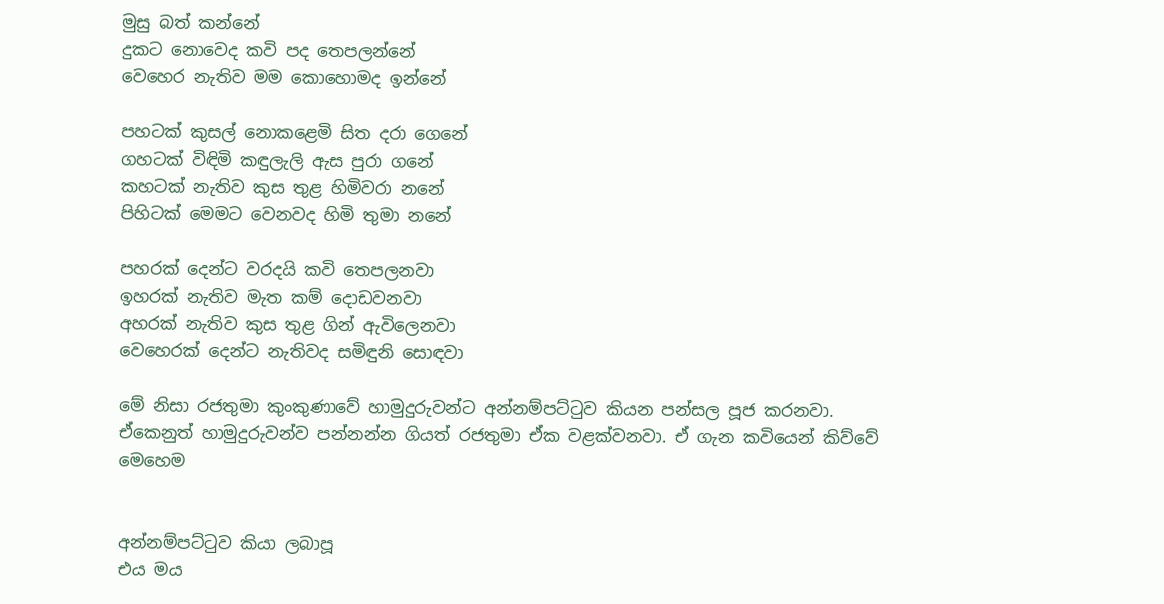මුසු බත් කන්නේ
දුකට නොවෙද කවි පද තෙපලන්නේ
වෙහෙර නැතිව මම කොහොමද ඉන්නේ

පහටක් කුසල් නොකළෙමි සිත දරා ගෙනේ
ගහටක් විඳිමි කඳුලැලි ඇස පුරා ගනේ
කහටක් නැතිව කුස තුළ හිමිවරා නනේ
පිහිටක් මෙමට වෙනවද හිමි තුමා නනේ

පහරක් දෙන්ට වරදයි කවි තෙපලනවා
ඉහරක් නැතිව මැත කම් දොඩවනවා
අහරක් නැතිව කුස තුළ ගින් ඇවිලෙනවා
වෙහෙරක් දෙන්ට නැතිවද සමිඳුනි සොඳවා

මේ නිසා රජතුමා කුංකුණාවේ හාමුදුරුවන්ට අන්නම්පට්ටුව කියන පන්සල පූජ කරනවා. ඒකෙනුත් හාමුදුරුවන්ව පන්නන්න ගියත් රජතුමා ඒක වළක්වනවා. ඒ ගැන කවියෙන් කිව්වේ මෙහෙම


අන්නම්පට්ටුව කියා ලබාපූ
එය මය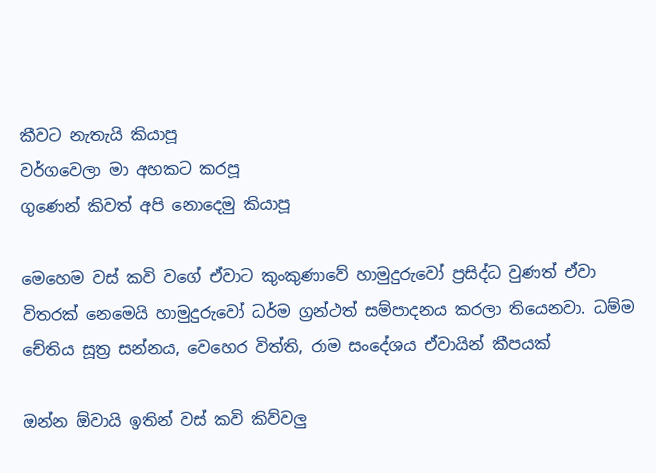කීවට නැතැයි කියාපූ
වර්ගවෙලා මා අහකට කරපූ
ගුණෙන් කිවත් අපි නොදෙමු කියාපූ

මෙහෙම වස් කවි වගේ ඒවාට කුංකුණාවේ හාමුදුරුවෝ ප්‍රසිද්ධ වුණත් ඒවා විතරක් නෙමෙයි හාමුදුරුවෝ ධර්ම ග්‍රන්ථත් සම්පාදනය කරලා තියෙනවා. ධම්ම චේතිය සූත්‍ර සන්නය, වෙහෙර විත්ති, රාම සංදේශය ඒවායින් කීපයක්

ඔන්න ඕවායි ඉතින් වස් කවි කිව්වලු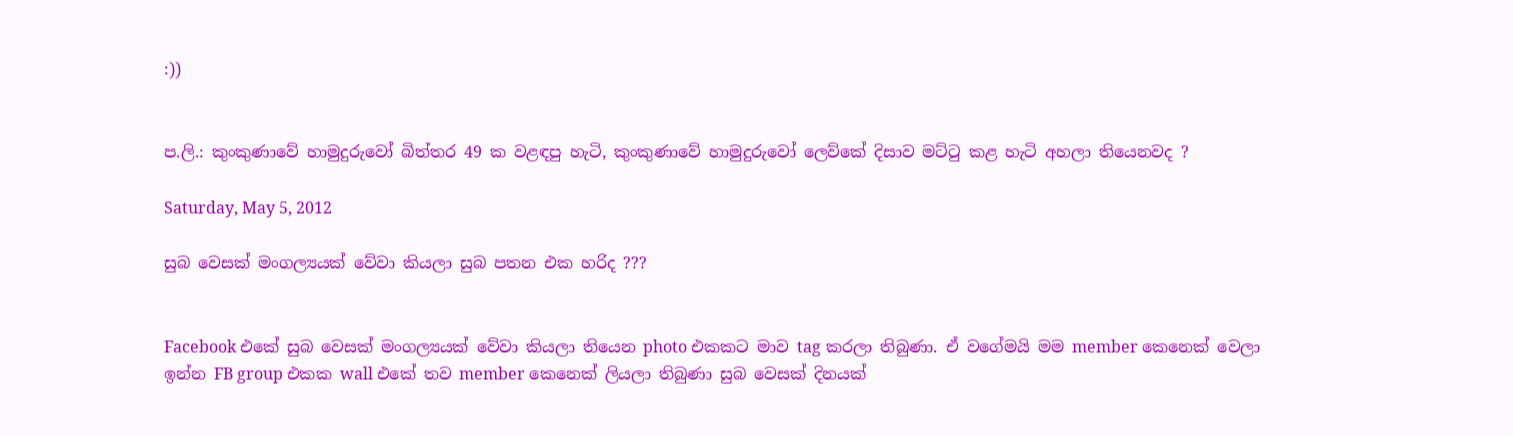:))


ප.ලි.: කුංකුණාවේ හාමුදුරුවෝ බිත්තර 49 ක වළඳපු හැටි, කුංකුණාවේ හාමුදුරුවෝ ලෙව්කේ දිසාව මට්ටු කළ හැටි අහලා තියෙනවද ?

Saturday, May 5, 2012

සුබ වෙසක් මංගල්‍යයක් වේවා කියලා සුබ පතන එක හරිද ???


Facebook එකේ සුබ වෙසක් මංගල්‍යයක් වේවා කියලා තියෙන photo එකකට මාව tag කරලා තිබුණා. ඒ වගේමයි මම member කෙනෙක් වෙලා ඉන්න FB group එකක wall එකේ තව member කෙනෙක් ලියලා තිබුණා සුබ වෙසක් දිනයක්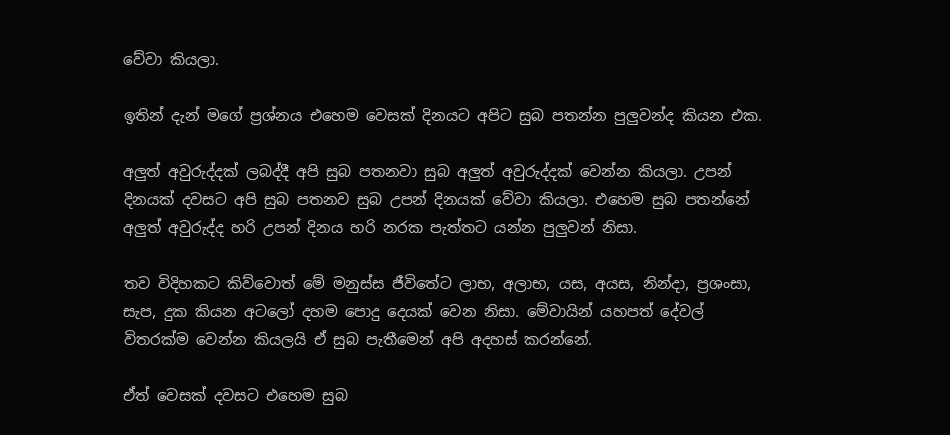වේවා කියලා.

ඉතින් දැන් මගේ ප්‍රශ්නය එහෙම වෙසක් දිනයට අපිට සුබ පතන්න පුලුවන්ද කියන එක.

අලුත් අවුරුද්දක් ලබද්දී අපි සුබ පතනවා සුබ අලුත් අවුරුද්දක් වෙන්න කියලා. උපන් දිනයක් දවසට අපි සුබ පතනව සුබ උපන් දිනයක් වේවා කියලා. එහෙම සුබ පතන්නේ අලුත් අවුරුද්ද හරි උපන් දිනය හරි නරක පැත්තට යන්න පුලුවන් නිසා.

තව විදිහකට කිව්වොත් මේ මනුස්ස ජීවිතේට ලාභ, අලාභ, යස, අයස, නින්දා, ප්‍රශංසා, සැප, දුක කියන අටලෝ දහම පොදු දෙයක් වෙන නිසා. මේවායින් යහපත් දේවල් විතරක්ම වෙන්න කියලයි ඒ සුබ පැතීමෙන් අපි අදහස් කරන්නේ.

ඒත් වෙසක් දවසට එහෙම සුබ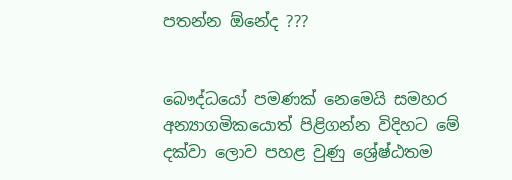පතන්න ඕනේද ???


බෞද්ධයෝ පමණක් නෙමෙයි සමහර අන්‍යාගමිකයොත් පිළිගන්න විදිහට මේ දක්වා ලොව පහළ වුණු ශ්‍රේෂ්ඨතම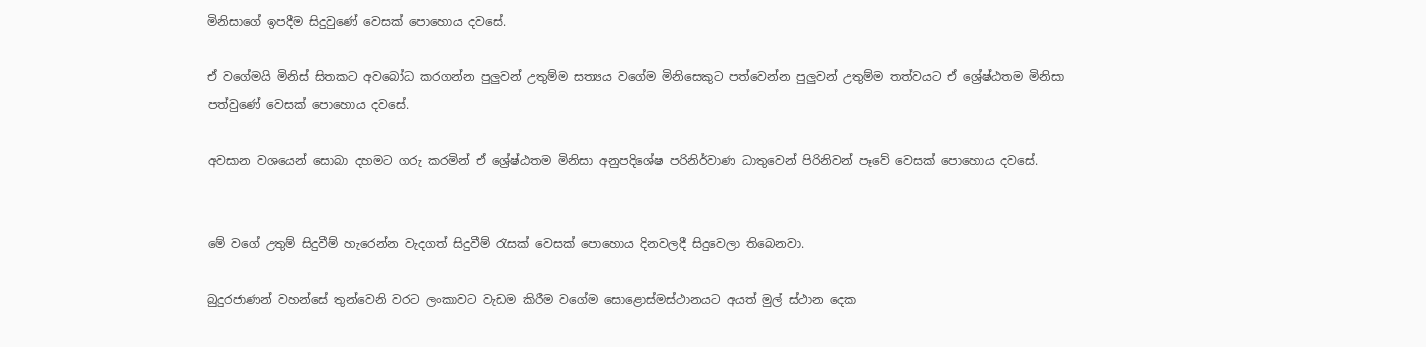මිනිසාගේ ඉපදීම සිදුවුණේ වෙසක් පොහොය දවසේ.

ඒ වගේමයි මිනිස් සිතකට අවබෝධ කරගන්න පුලුවන් උතුම්ම සත්‍යය වගේම මිනිසෙකුට පත්වෙන්න පුලුවන් උතුම්ම තත්වයට ඒ ශ්‍රේෂ්ඨතම මිනිසා පත්වුණේ වෙසක් පොහොය දවසේ.

අවසාන වශයෙන් සොබා දහමට ගරු කරමින් ඒ ශ්‍රේෂ්ඨතම මිනිසා අනුපදිශේෂ පරිනිර්වාණ ධාතුවෙන් පිරිනිවන් පෑවේ වෙසක් පොහොය දවසේ.


මේ වගේ උතුම් සිදුවීම් හැරෙන්න වැදගත් සිදුවීම් රැසක් වෙසක් පොහොය දිනවලදී සිදුවෙලා තිබෙනවා.

බුදුරජාණන් වහන්සේ තුන්වෙනි වරට ලංකාවට වැඩම කිරීම වගේම සොළොස්මස්ථානයට අයත් මුල් ස්ථාන දෙක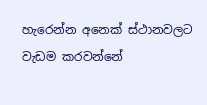හැරෙන්න අනෙක් ස්ථානවලට වැඩම කරවන්නේ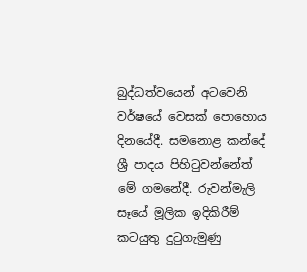බුද්ධත්වයෙන් අටවෙනි වර්ෂයේ වෙසක් පොහොය දිනයේදී. සමනොළ කන්දේ ශ්‍රී පාදය පිහිටුවන්නේත් මේ ගමනේදී. රුවන්මැලි සෑයේ මූලික ඉදිකිරීම් කටයුතු දුටුගැමුණු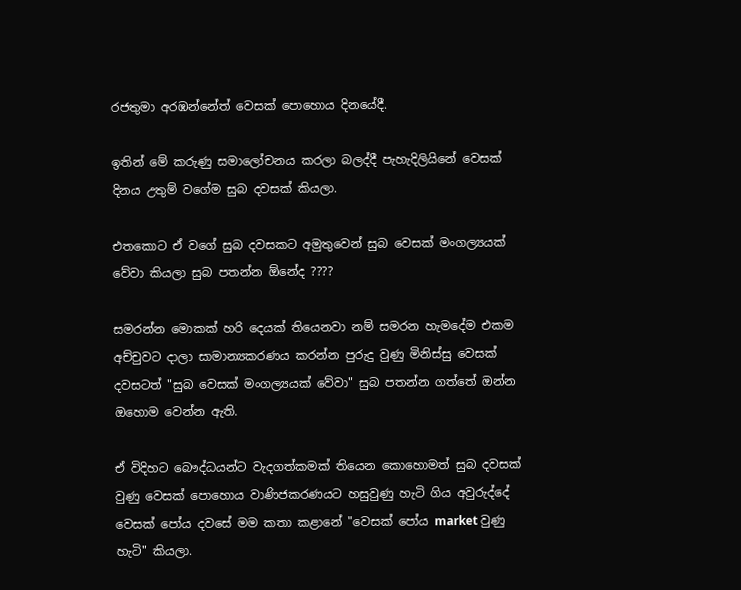රජතුමා අරඹන්නේත් වෙසක් පොහොය දිනයේදී.

ඉතින් මේ කරුණු සමාලෝචනය කරලා බලද්දී පැහැදිලියිනේ වෙසක් දිනය උතුම් වගේම සුබ දවසක් කියලා.

එතකොට ඒ වගේ සුබ දවසකට අමුතුවෙන් සුබ වෙසක් මංගල්‍යයක් වේවා කියලා සුබ පතන්න ඕනේද ????

සමරන්න මොකක් හරි දෙයක් තියෙනවා නම් සමරන හැමදේම එකම අච්චුවට දාලා සාමාන්‍යකරණය කරන්න පුරුදු වුණු මිනිස්සු වෙසක් දවසටත් "සුබ වෙසක් මංගල්‍යයක් වේවා" සුබ පතන්න ගත්තේ ඔන්න ඔහොම වෙන්න ඇති.

ඒ විදිහට බෞද්ධයන්ට වැදගත්කමක් තියෙන කොහොමත් සුබ දවසක් වුණු වෙසක් පොහොය වාණිජකරණයට හසුවුණු හැටි ගිය අවුරුද්දේ වෙසක් පෝය දවසේ මම කතා කළානේ "වෙසක් පෝය market වුණු හැටි" කියලා.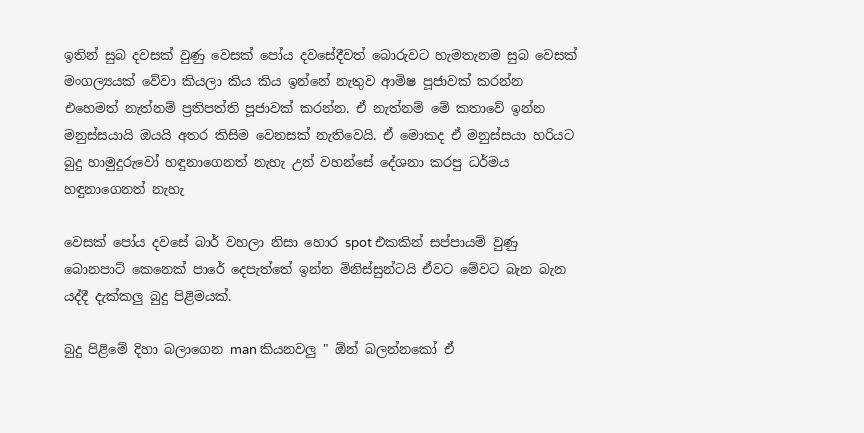ඉතින් සුබ දවසක් වුණු වෙසක් පෝය දවසේදීවත් බොරුවට හැමතැනම සුබ වෙසක් මංගල්‍යයක් වේවා කියලා කිය කිය ඉන්නේ නැතුව ආමිෂ පූජාවක් කරන්න එහෙමත් නැත්නම් ප්‍රතිපත්ති පූජාවක් කරන්න. ඒ නැත්නම් මේ කතාවේ ඉන්න මනුස්සයායි ඔයයි අතර කිසිම වෙනසක් නැතිවෙයි. ඒ මොකද ඒ මනුස්සයා හරියට බුදු හාමුදුරුවෝ හඳුනාගෙනත් නැහැ උන් වහන්සේ දේශනා කරපු ධර්මය හඳුනාගෙනත් නැහැ

වෙසක් පෝය දවසේ බාර් වහලා නිසා හොර spot එකකින් සප්පායම් වුණු බොනපාට් කෙනෙක් පාරේ දෙපැත්තේ ඉන්න මිනිස්සුන්ටයි ඒවට මේවට බැන බැන යද්දී දැක්කලු බුදු පිළිමයක්.

බුදු පිළිමේ දිහා බලාගෙන man කියනවලු " ඕන් බලන්නකෝ ඒ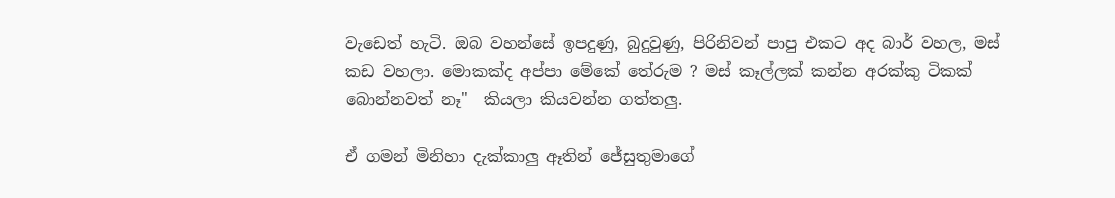වැඩෙත් හැටි. ඔබ වහන්සේ ඉපදුණු, බුදුවුණු, පිරිනිවන් පාපු එකට අද බාර් වහල, මස් කඩ වහලා. මොකක්ද අප්පා මේකේ තේරුම ? මස් කෑල්ලක් කන්න අරක්කු ටිකක් බොන්නවත් නෑ"  කියලා කියවන්න ගත්තලු.

ඒ ගමන් මිනිහා දැක්කාලු ඈතින් ජේසුතුමාගේ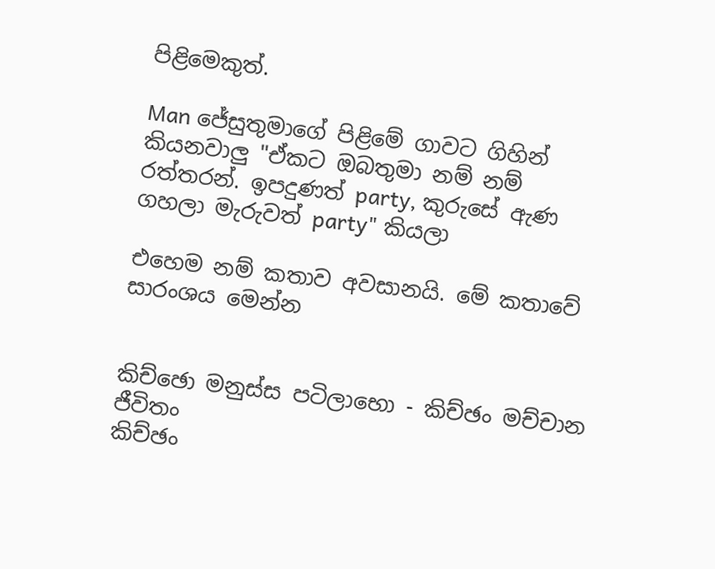පිළිමෙකුත්.

Man ජේසුතුමාගේ පිළිමේ ගාවට ගිහින් කියනවාලු "ඒකට ඔබතුමා නම් නම් රත්තරන්. ඉපදුණත් party, කුරුසේ ඇණ ගහලා මැරුවත් party" කියලා

එහෙම නම් කතාව අවසානයි. මේ කතාවේ සාරංශය මෙන්න


කිච්ඡො මනුස්ස පටිලාභො - කිච්ඡං මච්චාන ජීවිතං
කිච්ඡං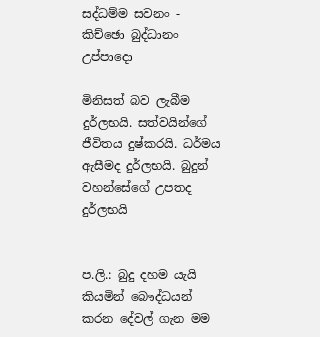සද්ධම්ම සවනං - කිච්ඡො බුද්ධානං උප්පාදො

මිනිසත් බව ලැබීම දුර්ලභයි. සත්වයින්ගේ ජීවිතය දුෂ්කරයි. ධර්මය ඇසීමද දුර්ලභයි. බුදුන් වහන්සේගේ උපතද දුර්ලභයි


ප.ලි.: බුදු දහම යැයි කියමින් බෞද්ධයන් කරන දේවල් ගැන මම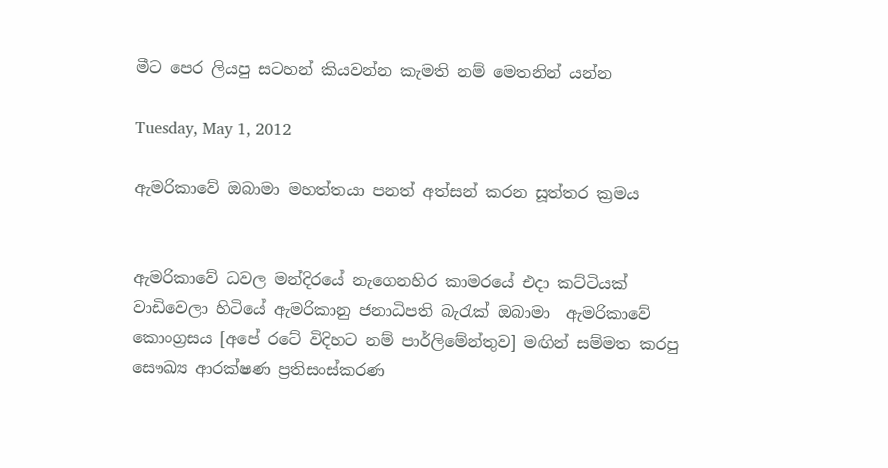මීට පෙර ලියපු සටහන් කියවන්න කැමති නම් මෙතනින් යන්න

Tuesday, May 1, 2012

ඇමරිකාවේ ඔබාමා මහත්තයා පනත් අත්සන් කරන සූත්තර ක්‍රමය


ඇමරිකාවේ ධවල මන්දිරයේ නැගෙනහිර කාමරයේ එදා කට්ටියක් වාඩිවෙලා හිටියේ ඇමරිකානු ජනාධිපති බැරැක් ඔබාමා  ඇමරිකාවේ කොංග්‍රසය [අපේ රටේ විදිහට නම් පාර්ලිමේන්තුව] මඟින් සම්මත කරපු සෞඛ්‍ය ආරක්ෂණ ප්‍රතිසංස්කරණ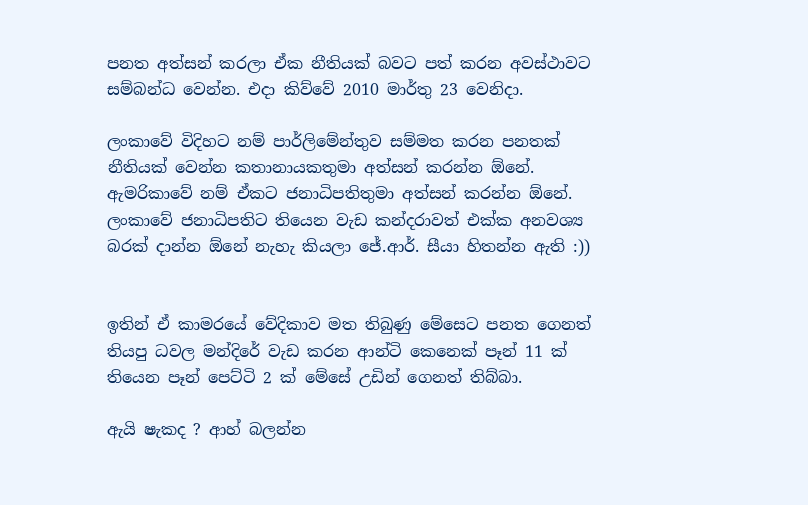පනත අත්සන් කරලා ඒක නීතියක් බවට පත් කරන අවස්ථාවට සම්බන්ධ වෙන්න. එදා කිව්වේ 2010 මාර්තු 23 වෙනිදා.

ලංකාවේ විදිහට නම් පාර්ලිමේන්තුව සම්මත කරන පනතක් නීතියක් වෙන්න කතානායකතුමා අත්සන් කරන්න ඕනේ. ඇමරිකාවේ නම් ඒකට ජනාධිපතිතුමා අත්සන් කරන්න ඕනේ. ලංකාවේ ජනාධිපතිට තියෙන වැඩ කන්දරාවත් එක්ක අනවශ්‍ය බරක් දාන්න ඕනේ නැහැ කියලා ජේ.ආර්. සීයා හිතන්න ඇති :))


ඉතින් ඒ කාමරයේ වේදිකාව මත තිබුණු මේසෙට පනත ගෙනත් තියපු ධවල මන්දිරේ වැඩ කරන ආන්ටි කෙනෙක් පෑන් 11 ක් තියෙන පෑන් පෙට්ටි 2 ක් මේසේ උඩින් ගෙනත් තිබ්බා.

ඇයි ෂැකද ? ආහ් බලන්න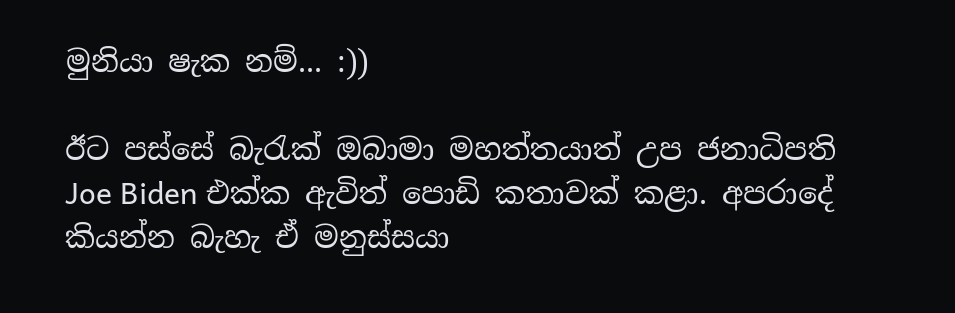මුනියා ෂැක නම්... :))

ඊට පස්සේ බැරැක් ඔබාමා මහත්තයාත් උප ජනාධිපති Joe Biden එක්ක ඇවිත් පොඩි කතාවක් කළා. අපරාදේ කියන්න බැහැ ඒ මනුස්සයා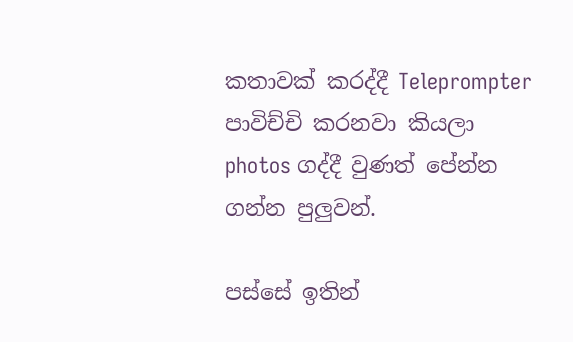කතාවක් කරද්දී Teleprompter පාවිච්චි කරනවා කියලා photos ගද්දී වුණත් පේන්න ගන්න පුලුවන්.

පස්සේ ඉතින්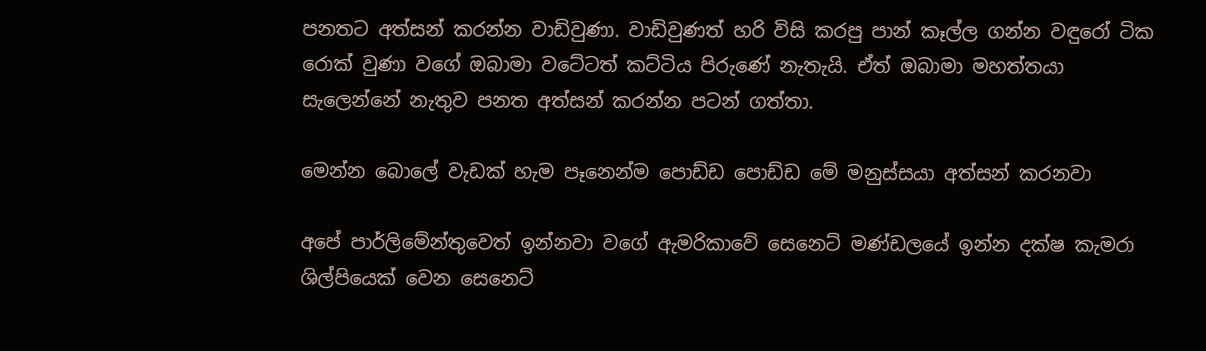පනතට අත්සන් කරන්න වාඩිවුණා. වාඩිවුණත් හරි විසි කරපු පාන් කෑල්ල ගන්න වඳුරෝ ටික රොක් වුණා වගේ ඔබාමා වටේටත් කට්ටිය පිරුණේ නැතැයි. ඒත් ඔබාමා මහත්තයා සැලෙන්නේ නැතුව පනත අත්සන් කරන්න පටන් ගත්තා.

මෙන්න බොලේ වැඩක් හැම පෑනෙන්ම පොඩ්ඩ පොඩ්ඩ මේ මනුස්සයා අත්සන් කරනවා

අපේ පාර්ලිමේන්තුවෙත් ඉන්නවා වගේ ඇමරිකාවේ සෙනෙට් මණ්ඩලයේ ඉන්න දක්ෂ කැමරා ශිල්පියෙක් වෙන සෙනෙට්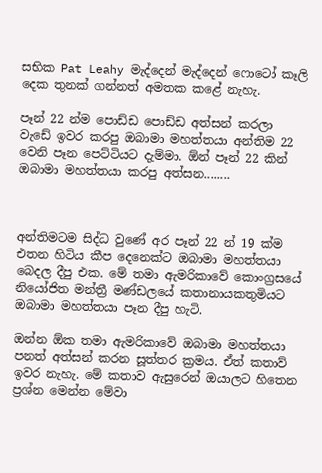සභික Pat Leahy මැද්දෙන් මැද්දෙන් ෆොටෝ කෑලි දෙක තුනක් ගන්නත් අමතක කළේ නැහැ.

පෑන් 22 න්ම පොඩ්ඩ පොඩ්ඩ අත්සන් කරලා වැඩේ ඉවර කරපු ඔබාමා මහත්තයා අන්තිම 22 වෙනි පෑන පෙට්ටියට දැම්මා. ඕන් පෑන් 22 කින් ඔබාමා මහත්තයා කරපු අත්සන........



අන්තිමටම සිද්ධ වුණේ අර පෑන් 22 න් 19 ක්ම එතන හිටිය කීප දෙනෙක්ට ඔබාමා මහත්තයා බෙදල දීපු එක. මේ තමා ඇමරිකාවේ කොංග්‍රසයේ නියෝජිත මන්ත්‍රී මණ්ඩලයේ කතානායකතුමියට ඔබාමා මහත්තයා පෑන දීපු හැටි.

ඔන්න ඕක තමා ඇමරිකාවේ ඔබාමා මහත්තයා පනත් අත්සන් කරන සූත්තර ක්‍රමය. ඒත් කතාව් ඉවර නැහැ. මේ කතාව ඇසුරෙන් ඔයාලට හිතෙන ප්‍රශ්න මෙන්න මේවා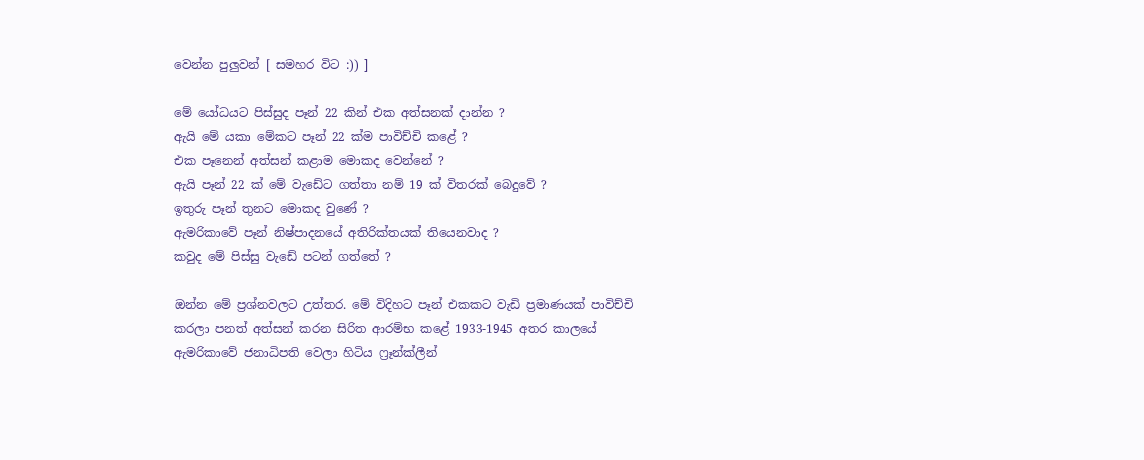වෙන්න පුලුවන් [ සමහර විට :)) ]

මේ යෝධයට පිස්සුද පෑන් 22 කින් එක අත්සනක් දාන්න ?
ඇයි මේ යකා මේකට පෑන් 22 ක්ම පාවිච්චි කළේ ?
එක පෑනෙන් අත්සන් කළාම මොකද වෙන්නේ ?
ඇයි පෑන් 22 ක් මේ වැඩේට ගත්තා නම් 19 ක් විතරක් බෙදුවේ ?
ඉතුරු පෑන් තුනට මොකද වුණේ ?
ඇමරිකාවේ පෑන් නිෂ්පාදනයේ අතිරික්තයක් තියෙනවාද ?
කවුද මේ පිස්සු වැඩේ පටන් ගත්තේ ?

ඔන්න මේ ප්‍රශ්නවලට උත්තර. මේ විදිහට පෑන් එකකට වැඩි ප්‍රමාණයක් පාවිච්චි කරලා පනත් අත්සන් කරන සිරිත ආරම්භ කළේ 1933-1945 අතර කාලයේ ඇමරිකාවේ ජනාධිපති වෙලා හිටිය ෆ්‍රෑන්ක්ලීන්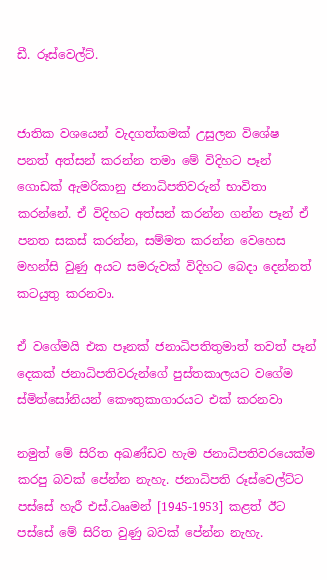ඩී. රූස්වෙල්ට්.


ජාතික වශයෙන් වැදගත්කමක් උසුලන විශේෂ පනත් අත්සන් කරන්න තමා මේ විදිහට පෑන් ගොඩක් ඇමරිකානු ජනාධිපතිවරුන් භාවිතා කරන්නේ. ඒ විදිහට අත්සන් කරන්න ගන්න පෑන් ඒ පනත සකස් කරන්න, සම්මත කරන්න වෙහෙස මහන්සි වුණු අයට සමරුවක් විදිහට බෙදා දෙන්නත් කටයුතු කරනවා.

ඒ වගේමයි එක පෑනක් ජනාධිපතිතුමාත් තවත් පෑන් දෙකක් ජනාධිපතිවරුන්ගේ පුස්තකාලයට වගේම ස්මිත්සෝනියන් කෞතුකාගාරයට එක් කරනවා

නමුත් මේ සිරිත අඛණ්ඩව හැම ජනාධිපතිවරයෙක්ම කරපු බවක් පේන්න නැහැ. ජනාධිපති රූස්වෙල්ට්ට පස්සේ හැරී එස්.ටෲමන් [1945-1953] කළත් ඊට පස්සේ මේ සිරිත වුණු බවක් පේන්න නැහැ.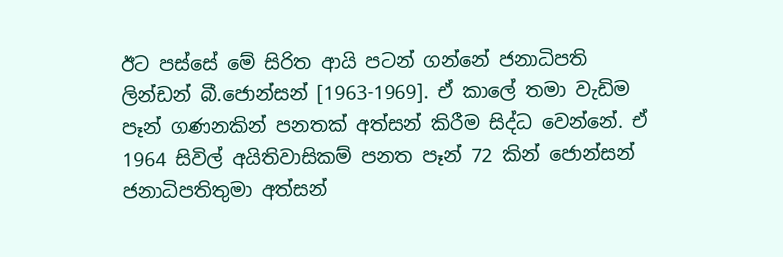ඊට පස්සේ මේ සිරිත ආයි පටන් ගන්නේ ජනාධිපති ලින්ඩන් බී.ජොන්සන් [1963-1969]. ඒ කාලේ තමා වැඩිම පෑන් ගණනකින් පනතක් අත්සන් කිරීම සිද්ධ වෙන්නේ. ඒ 1964 සිවිල් අයිතිවාසිකම් පනත පෑන් 72 කින් ජොන්සන් ජනාධිපතිතුමා අත්සන්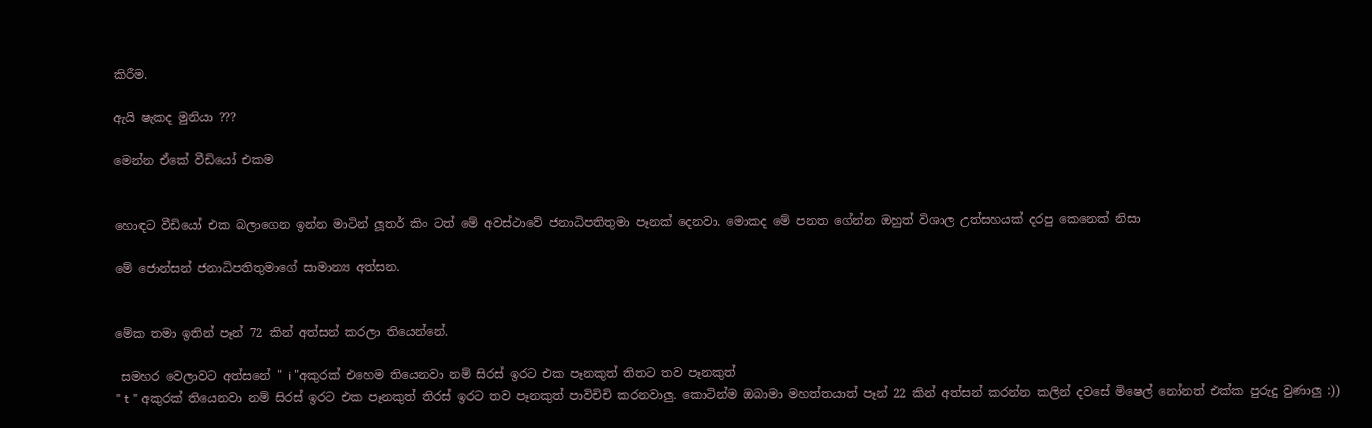කිරීම.

ඇයි ෂැකද මුනියා ???

මෙන්න ඒකේ වීඩියෝ එකම


හොඳට වීඩියෝ එක බලාගෙන ඉන්න මාටින් ලූතර් කිං ටත් මේ අවස්ථාවේ ජනාධිපතිතුමා පෑනක් දෙනවා. මොකද මේ පනත ගේන්න ඔහුත් විශාල උත්සහයක් දරපු කෙනෙක් නිසා

මේ ජොන්සන් ජනාධිපතිතුමාගේ සාමාන්‍ය අත්සන.


මේක තමා ඉතින් පෑන් 72 කින් අත්සන් කරලා තියෙන්නේ.

 සමහර වෙලාවට අත්සනේ " i "අකුරක් එහෙම තියෙනවා නම් සිරස් ඉරට එක පෑනකුත් තිතට තව පෑනකුත්
" t " අකුරක් තියෙනවා නම් සිරස් ඉරට එක පෑනකුත් තිරස් ඉරට තව පෑනකුත් පාවිචිචි කරනවාලු. කොටින්ම ඔබාමා මහත්තයාත් පෑන් 22 කින් අත්සන් කරන්න කලින් දවසේ මිෂෙල් නෝනත් එක්ක පුරුදු වුණාලු :))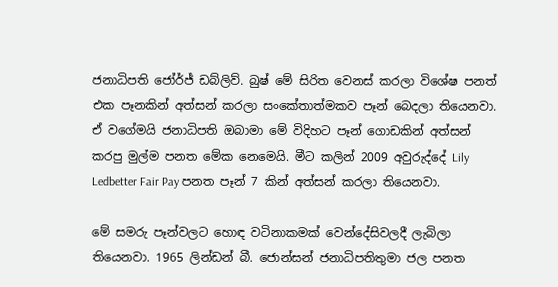ජනාධිපති ජෝර්ජ් ඩබ්ලිව්. බුෂ් මේ සිරිත වෙනස් කරලා විශේෂ පනත් එක පෑනකින් අත්සන් කරලා සංකේතාත්මකව පෑන් බෙදලා තියෙනවා. ඒ වගේමයි ජනාධිපති ඔබාමා මේ විදිහට පෑන් ගොඩකින් අත්සන් කරපු මුල්ම පනත මේක නෙමෙයි. මීට කලින් 2009 අවුරුද්දේ Lily Ledbetter Fair Pay පනත පෑන් 7 කින් අත්සන් කරලා තියෙනවා.

මේ සමරු පෑන්වලට හොඳ වටිනාකමක් වෙන්දේසිවලදී ලැබිලා තියෙනවා. 1965 ලින්ඩන් බී. ජොන්සන් ජනාධිපතිතුමා ජල පනත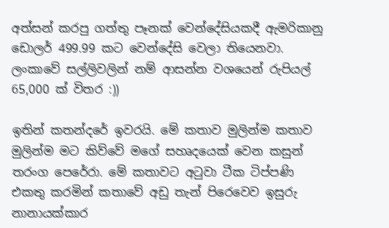අත්සන් කරපු ගත්තු පෑනක් වෙන්දේසියකදී ඇමරිකානු ඩොලර් 499.99 කට වෙන්දේසි වෙලා තියෙනවා. ලංකාවේ සල්ලිවලින් නම් ආසන්න වශයෙන් රුපියල්  65,000 ක් විතර :))

ඉතින් කතන්දරේ ඉවරයි. මේ කතාව මුලින්ම කතාව මුලින්ම මට කිව්වේ මගේ සහෘදයෙක් වෙන කසුන් තරංග පෙරේරා. මේ කතාවට අටුවා ටීක ටිප්පණි එකතු කරමින් කතාවේ අඩු තැන් පිරෙවෙව ඉසුරු නානායක්කාර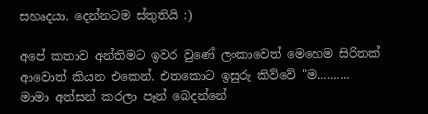සහෘදයා. දෙන්නටම ස්තුතියි :)

අපේ කතාව අන්තිමට ඉවර වුණේ ලංකාවෙත් මෙහෙම සිරිතක් ආවොත් කියන එකෙන්. එතකොට ඉසුරු කිව්වේ "ම.......... මාමා අත්සන් කරලා පෑන් බෙදන්නේ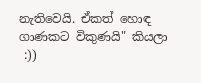නැතිවෙයි. ඒකත් හොඳ ගාණකට විකුණයි" කියලා
 :))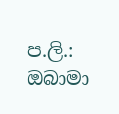ප.ලි.: ඔබාමා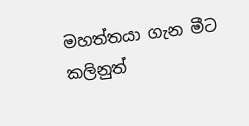මහත්තයා ගැන මීට කලිනුත්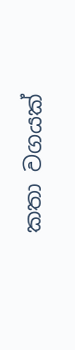කතා වගයක්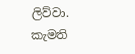ලිව්වා. කැමති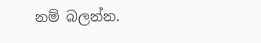නම් බලන්න.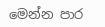මෙන්න පාර